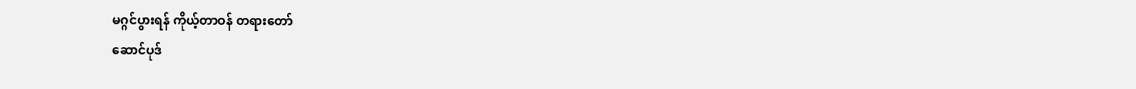မဂ္ဂင်ပွားရန် ကိုယ့်တာဝန် တရားတော်
ဆောင်ပုဒ်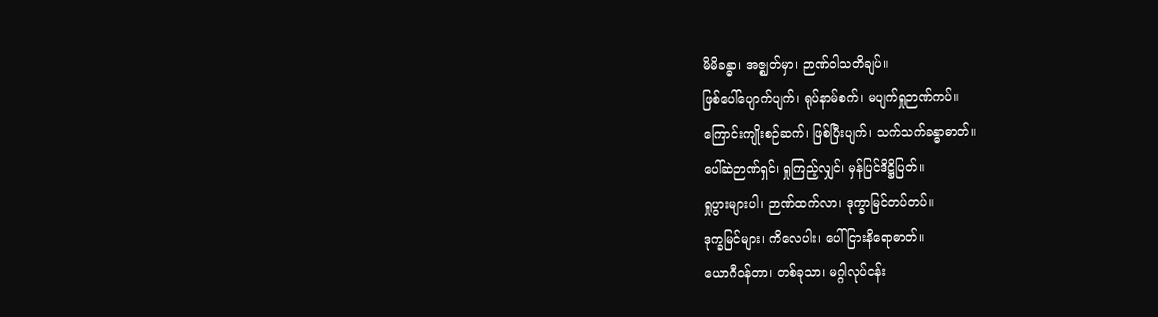မိမိခန္ဓာ၊ အဇ္ဈတ်မှာ၊ ဉာဏ်ဝါသတိချပ်။
ဖြစ်ပေါ်ပျောက်ပျက်၊ ရုပ်နာမ်စက်၊ မပျက်ရှုဉာဏ်ကပ်။
ကြောင်းကျိုးစဉ်ဆက်၊ ဖြစ်ပြီးပျက်၊ သက်သက်ခန္ဓာဓာတ်။
ပေါ်ဆဲဉာဏ်ရှင်၊ ရှုကြည့်လျှင်၊ မှန်ပြင်ဒိဋ္ဌိပြတ်။
ရှုပွားများပါ၊ ဉာဏ်ထက်လာ၊ ဒုက္ခာမြင်တပ်တပ်။
ဒုက္ခမြင်များ၊ ကိလေပါး၊ ပေါ်ငြားနိရောဓာတ်။
ယောဂီဝန်တာ၊ တစ်ခုသာ၊ မဂ္ဂါလုပ်ငန်း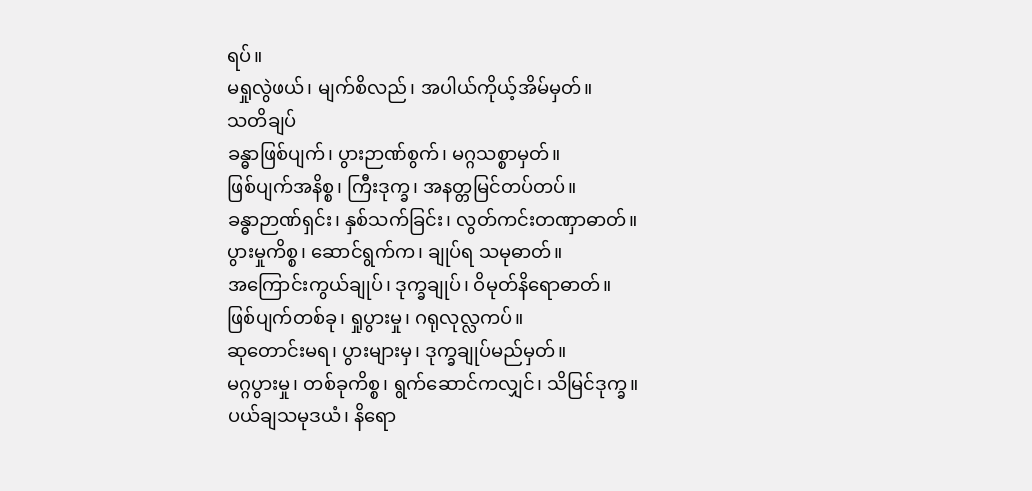ရပ်။
မရှုလွဲဖယ်၊ မျက်စိလည်၊ အပါယ်ကိုယ့်အိမ်မှတ်။
သတိချပ်
ခန္ဓာဖြစ်ပျက်၊ ပွားဉာဏ်စွက်၊ မဂ္ဂသစ္စာမှတ်။
ဖြစ်ပျက်အနိစ္စ၊ ကြီးဒုက္ခ၊ အနတ္တမြင်တပ်တပ်။
ခန္ဓာဉာဏ်ရှင်း၊ နှစ်သက်ခြင်း၊ လွတ်ကင်းတဏှာဓာတ်။
ပွားမှုကိစ္စ၊ ဆောင်ရွက်က၊ ချုပ်ရ သမုဓာတ်။
အကြောင်းကွယ်ချုပ်၊ ဒုက္ခချုပ်၊ ဝိမုတ်နိရောဓာတ်။
ဖြစ်ပျက်တစ်ခု၊ ရှုပွားမှု၊ ဂရုလုလ္လကပ်။
ဆုတောင်းမရ၊ ပွားများမှ၊ ဒုက္ခချုပ်မည်မှတ်။
မဂ္ဂပွားမှု၊ တစ်ခုကိစ္စ၊ ရွက်ဆောင်ကလျှင်၊ သိမြင်ဒုက္ခ။
ပယ်ချသမုဒယံ၊ နိရော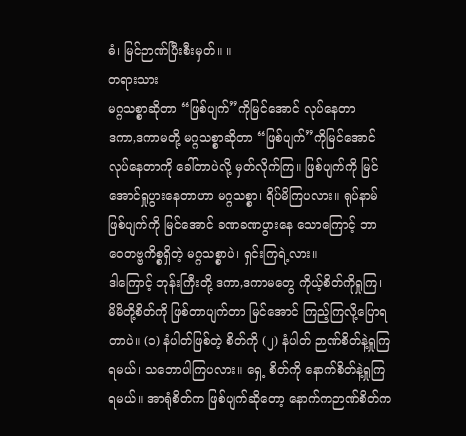ဓံ၊ မြင်ဉာဏ်ပြီးစီးမှတ်။ ။
တရားသား
မဂ္ဂသစ္စာဆိုတာ “ဖြစ်ပျက်”ကိုမြင်အောင် လုပ်နေတာ
ဒကာ,ဒကာမတို့ မဂ္ဂသစ္စာဆိုတာ “ဖြစ်ပျက်”ကိုမြင်အောင် လုပ်နေတာကို ခေါ်တာပဲလို့ မှတ်လိုက်ကြ။ ဖြစ်ပျက်ကို မြင်အောင်ရှုပွားနေတာဟာ မဂ္ဂသစ္စာ၊ ရိပ်မိကြပလား။ ရုပ်နာမ်ဖြစ်ပျက်ကို မြင်အောင် ခဏခဏပွားနေ သောကြောင့် ဘာဝေတဗ္ဗကိစ္စရှိတဲ့ မဂ္ဂသစ္စာပဲ၊ ရှင်းကြရဲ့လား။
ဒါကြောင့် ဘုန်းကြီးတို့ ဒကာ,ဒကာမတွေ ကိုယ့်စိတ်ကိုရှုကြ၊ မိမိတို့စိတ်ကို ဖြစ်တာပျက်တာ မြင်အောင် ကြည့်ကြလို့ပြောရတာပဲ။ (၁) နံပါတ်ဖြစ်တဲ့ စိတ်ကို (၂) နံပါတ် ဉာဏ်စိတ်နဲ့ရှုကြရမယ်၊ သဘောပါကြပလား။ ရှေ့ စိတ်ကို နောက်စိတ်နဲ့ရှုကြရမယ်။ အာရုံစိတ်က ဖြစ်ပျက်ဆိုတော့ နောက်ကဉာဏ်စိတ်က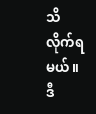သိလိုက်ရမယ်။ ဒီ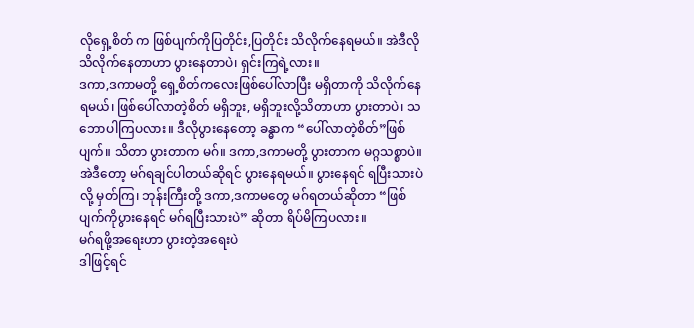လိုရှေ့စိတ် က ဖြစ်ပျက်ကိုပြတိုင်း,ပြတိုင်း သိလိုက်နေရမယ်။ အဲဒီလိုသိလိုက်နေတာဟာ ပွားနေတာပဲ၊ ရှင်းကြရဲ့လား။
ဒကာ,ဒကာမတို့ ရှေ့စိတ်ကလေးဖြစ်ပေါ်လာပြီး မရှိတာကို သိလိုက်နေရမယ်၊ ဖြစ်ပေါ်လာတဲ့စိတ် မရှိဘူး, မရှိဘူးလို့သိတာဟာ ပွားတာပဲ၊ သဘောပါကြပလား။ ဒီလိုပွားနေတော့ ခန္ဓာက “ပေါ်လာတဲ့စိတ်”ဖြစ်ပျက်။ သိတာ ပွားတာက မဂ်။ ဒကာ,ဒကာမတို့ ပွားတာက မဂ္ဂသစ္စာပဲ။ အဲဒီတော့ မဂ်ရချင်ပါတယ်ဆိုရင် ပွားနေရမယ်။ ပွားနေရင် ရပြီးသားပဲလို့ မှတ်ကြ၊ ဘုန်းကြီးတို့ ဒကာ,ဒကာမတွေ မဂ်ရတယ်ဆိုတာ “ဖြစ်ပျက်ကိုပွားနေရင် မဂ်ရပြီးသားပဲ” ဆိုတာ ရိပ်မိကြပလား။
မဂ်ရဖို့အရေးဟာ ပွားတဲ့အရေးပဲ
ဒါဖြင့်ရင်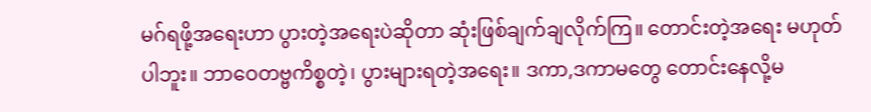မဂ်ရဖို့အရေးဟာ ပွားတဲ့အရေးပဲဆိုတာ ဆုံးဖြစ်ချက်ချလိုက်ကြ။ တောင်းတဲ့အရေး မဟုတ်ပါဘူး။ ဘာဝေတဗ္ဗကိစ္စတဲ့၊ ပွားများရတဲ့အရေး။ ဒကာ,ဒကာမတွေ တောင်းနေလို့မ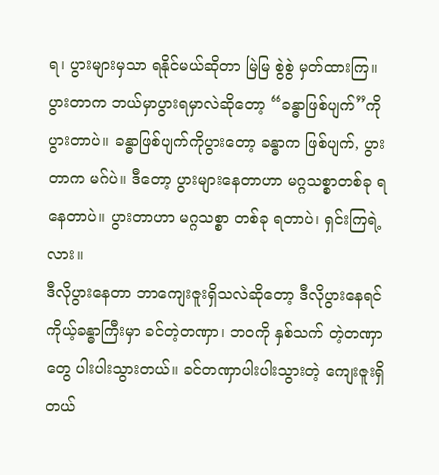ရ၊ ပွားများမှသာ ရနိုင်မယ်ဆိုတာ မြဲမြ စွဲစွဲ မှတ်ထားကြ။ ပွားတာက ဘယ်မှာပွားရမှာလဲဆိုတော့ “ခန္ဓာဖြစ်ပျက်”ကို ပွားတာပဲ။ ခန္ဓာဖြစ်ပျက်ကိုပွားတော့ ခန္ဓာက ဖြစ်ပျက်, ပွားတာက မဂ်ပဲ။ ဒီတော့ ပွားများနေတာဟာ မဂ္ဂသစ္စာတစ်ခု ရနေတာပဲ။ ပွားတာဟာ မဂ္ဂသစ္စာ တစ်ခု ရတာပဲ၊ ရှင်းကြရဲ့လား။
ဒီလိုပွားနေတာ ဘာကျေးဇူးရှိသလဲဆိုတော့ ဒီလိုပွားနေရင် ကိုယ့်ခန္ဓာကြီးမှာ ခင်တဲ့တဏှာ၊ ဘဝကို နှစ်သက် တဲ့တဏှာတွေ ပါးပါးသွားတယ်။ ခင်တဏှာပါးပါးသွားတဲ့ ကျေးဇူးရှိတယ်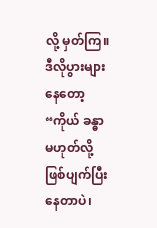လို့ မှတ်ကြ။ ဒီလိုပွားများနေတော့ “ကိုယ် ခန္ဓာမဟုတ်လို့ ဖြစ်ပျက်ပြီးနေတာပဲ၊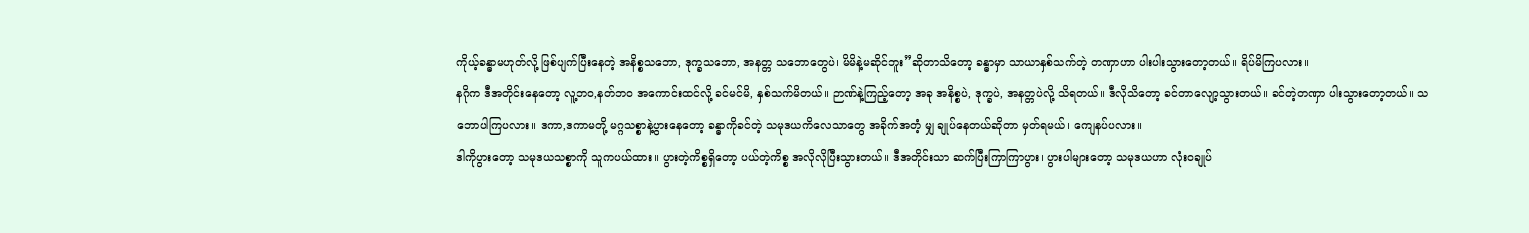ကိုယ့်ခန္ဓာမဟုတ်လို့ ဖြစ်ပျက်ပြီးနေတဲ့ အနိစ္စသဘော, ဒုက္ခသဘော, အနတ္တ သဘောတွေပဲ၊ မိမိနဲ့မဆိုင်ဘူး”ဆိုတာသိတော့ ခန္ဓာမှာ သာယာနှစ်သက်တဲ့ တဏှာဟာ ပါးပါးသွားတော့တယ်။ ရိပ်မိကြပလား။
နဂိုက ဒီအတိုင်းနေတော့ လူ့ဘဝ,နတ်ဘဝ အကောင်းထင်လို့ ခင်မင်မိ, နှစ်သက်မိတယ်။ ဉာဏ်နဲ့ကြည့်တော့ အခု အနိစ္စပဲ, ဒုက္ခပဲ, အနတ္တပဲလို့ သိရတယ်။ ဒီလိုသိတော့ ခင်တာလျော့သွားတယ်။ ခင်တဲ့တဏှာ ပါးသွားတော့တယ်။ သဘောပါကြပလား။ ဒကာ,ဒကာမတို့ မဂ္ဂသစ္စာနဲ့ပွားနေတော့ ခန္ဓာကိုခင်တဲ့ သမုဒယကိလေသာတွေ အခိုက်အတံ့ မျှ ချုပ်နေတယ်ဆိုတာ မှတ်ရမယ်၊ ကျေနပ်ပလား။
ဒါကိုပွားတော့ သမုဒယသစ္စာကို သူကပယ်ထား။ ပွားတဲ့ကိစ္စရှိတော့ ပယ်တဲ့ကိစ္စ အလိုလိုပြီးသွားတယ်။ ဒီအတိုင်းသာ ဆက်ပြီးကြာကြာပွား၊ ပွားပါများတော့ သမုဒယဟာ လုံးဝချုပ်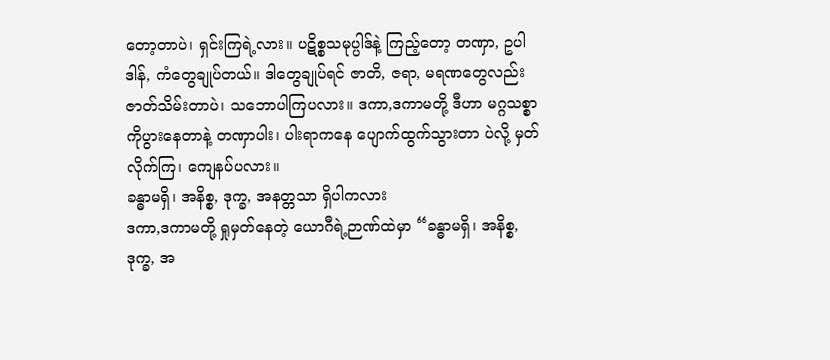တော့တာပဲ၊ ရှင်းကြရဲ့လား။ ပဋိစ္စသမုပ္ပါဒ်နဲ့ ကြည့်တော့ တဏှာ, ဥပါဒါန်, ကံတွေချုပ်တယ်။ ဒါတွေချုပ်ရင် ဇာတိ, ဇရာ, မရဏတွေလည်း ဇာတ်သိမ်းတာပဲ၊ သဘောပါကြပလား။ ဒကာ,ဒကာမတို့ ဒီဟာ မဂ္ဂသစ္စာကိုပွားနေတာနဲ့ တဏှာပါး၊ ပါးရာကနေ ပျောက်ထွက်သွားတာ ပဲလို့ မှတ်လိုက်ကြ၊ ကျေနပ်ပလား။
ခန္ဓာမရှိ၊ အနိစ္စ, ဒုက္ခ, အနတ္တသာ ရှိပါကလား
ဒကာ,ဒကာမတို့ ရှုမှတ်နေတဲ့ ယောဂီရဲ့ဉာဏ်ထဲမှာ “ခန္ဓာမရှိ၊ အနိစ္စ, ဒုက္ခ, အ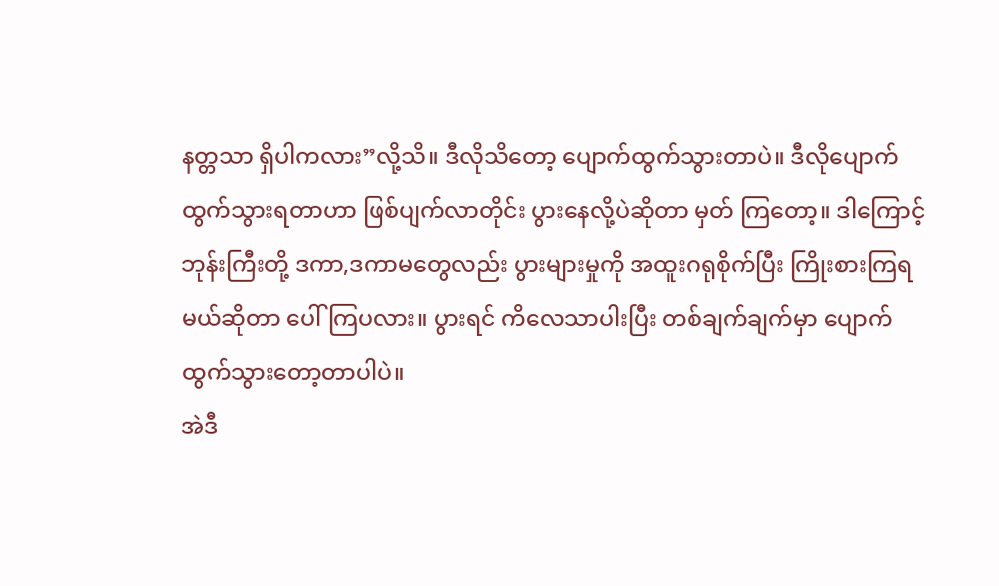နတ္တသာ ရှိပါကလား”လို့သိ။ ဒီလိုသိတော့ ပျောက်ထွက်သွားတာပဲ။ ဒီလိုပျောက်ထွက်သွားရတာဟာ ဖြစ်ပျက်လာတိုင်း ပွားနေလို့ပဲဆိုတာ မှတ် ကြတော့။ ဒါကြောင့် ဘုန်းကြီးတို့ ဒကာ,ဒကာမတွေလည်း ပွားများမှုကို အထူးဂရုစိုက်ပြီး ကြိုးစားကြရမယ်ဆိုတာ ပေါ်ကြပလား။ ပွားရင် ကိလေသာပါးပြီး တစ်ချက်ချက်မှာ ပျောက်ထွက်သွားတော့တာပါပဲ။
အဲဒီ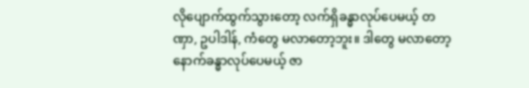လိုပျောက်ထွက်သွားတော့ လက်ရှိခန္ဓာလုပ်ပေမယ့် တဏှာ, ဥပါဒါန်, ကံတွေ မလာတော့ဘူး။ ဒါတွေ မလာတော့ နောက်ခန္ဓာလုပ်ပေမယ့် ဇာ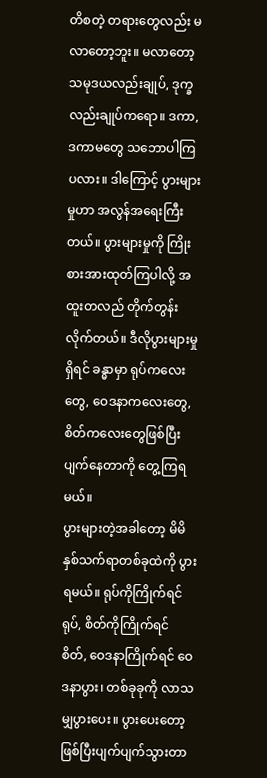တိစတဲ့ တရားတွေလည်း မလာတော့ဘူး။ မလာတော့ သမုဒယလည်းချုပ်, ဒုက္ခလည်းချုပ်ကရော။ ဒကာ,ဒကာမတွေ သဘောပါကြပလား။ ဒါကြောင့် ပွားများမှုဟာ အလွန်အရေးကြီးတယ်။ ပွားများမှုကို ကြိုးစားအားထုတ်ကြပါလို့ အထူးတလည် တိုက်တွန်းလိုက်တယ်။ ဒီလိုပွားများမှုရှိရင် ခန္ဓာမှာ ရုပ်ကလေး တွေ, ဝေဒနာကလေးတွေ, စိတ်ကလေးတွေဖြစ်ပြီး ပျက်နေတာကို တွေ့ကြရမယ်။
ပွားများတဲ့အခါတော့ မိမိနှစ်သက်ရာတစ်ခုထဲကို ပွားရမယ်။ ရုပ်ကိုကြိုက်ရင် ရုပ်, စိတ်ကိုကြိုက်ရင် စိတ်, ဝေဒနာကြိုက်ရင် ဝေဒနာပွား၊ တစ်ခုခုကို လာသမျှပွားပေး။ ပွားပေးတော့ ဖြစ်ပြီးပျက်ပျက်သွားတာ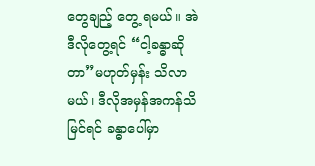တွေချည့် တွေ့ ရမယ်။ အဲဒီလိုတွေ့ရင် “ငါ့ခန္ဓာဆိုတာ”မဟုတ်မှန်း သိလာမယ်၊ ဒီလိုအမှန်အကန်သိမြင်ရင် ခန္ဓာပေါ်မှာ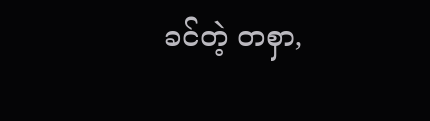ခင်တဲ့ တစှာ,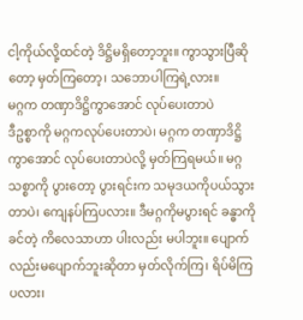ငါ့ကိုယ်လို့ထင်တဲ့ ဒိဋ္ဌိမရှိတော့ဘူး။ ကွာသွားပြီဆိုတော့ မှတ်ကြတော့၊ သဘောပါကြရဲ့လား။
မဂ္ဂက တဏှာဒိဋ္ဌိကွာအောင် လုပ်ပေးတာပဲ
ဒီဥစ္စာကို မဂ္ဂကလုပ်ပေးတာပဲ၊ မဂ္ဂက တဏှာဒိဋ္ဌိကွာအောင် လုပ်ပေးတာပဲလို့ မှတ်ကြရမယ်။ မဂ္ဂသစ္စာကို ပွားတော့ ပွားရင်းက သမုဒယကိုပယ်သွားတာပဲ၊ ကျေနပ်ကြပလား။ ဒီမဂ္ဂကိုမပွားရင် ခန္ဓာကိုခင်တဲ့ ကိလေသာဟာ ပါးလည်း မပါဘူး။ ပျောက်လည်းမပျောက်ဘူးဆိုတာ မှတ်လိုက်ကြ၊ ရိပ်မိကြပလား၊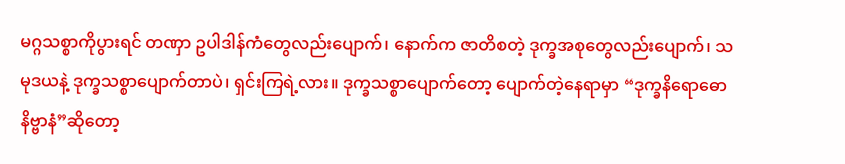မဂ္ဂသစ္စာကိုပွားရင် တဏှာ ဥပါဒါန်ကံတွေလည်းပျောက်၊ နောက်က ဇာတိစတဲ့ ဒုက္ခအစုတွေလည်းပျောက်၊ သမုဒယနဲ့ ဒုက္ခသစ္စာပျောက်တာပဲ၊ ရှင်းကြရဲ့လား။ ဒုက္ခသစ္စာပျောက်တော့ ပျောက်တဲ့နေရာမှာ “ဒုက္ခနိရောဓော နိဗ္ဗာနံ”ဆိုတော့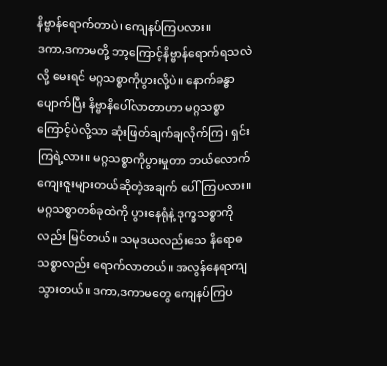နိဗ္ဗာန်ရောက်တာပဲ၊ ကျေနပ်ကြပလား။
ဒကာ,ဒကာမတို့ ဘာ့ကြောင့်နိဗ္ဗာန်ရောက်ရသလဲလို့ မေးရင် မဂ္ဂသစ္စာကိုပွားလို့ပဲ။ နောက်ခန္ဓာပျောက်ပြီး နိဗ္ဗာနိပေါ်လာတာဟာ မဂ္ဂသစ္စာကြောင့်ပဲလို့သာ ဆုံးဖြတ်ချက်ချလိုက်ကြ၊ ရှင်းကြရဲ့လား။ မဂ္ဂသစ္စာကိုပွားမှုတာ ဘယ်လောက်ကျေးဇူးများတယ်ဆိုတဲ့အချက် ပေါ်ကြပလား။ မဂ္ဂသစ္စာတစ်ခုထဲကို ပွားနေရုံနဲ့ ဒုက္ခသစ္စာကိုလည်း မြင်တယ်။ သမုဒယလည်းသေ နိရောဓသစ္စာလည်း ရောက်လာတယ်။ အလွန်နေရာကျသွားတယ်။ ဒကာ,ဒကာမတွေ ကျေနပ်ကြပ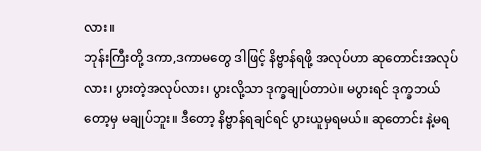လား။
ဘုန်းကြီးတို့ ဒကာ,ဒကာမတွေ ဒါဖြင့် နိဗ္ဗာန်ရဖို့ အလုပ်ဟာ ဆုတောင်းအလုပ်လား၊ ပွားတဲ့အလုပ်လား၊ ပွားလို့သာ ဒုက္ခချုပ်တာပဲ။ မပွားရင် ဒုက္ခဘယ်တော့မှ မချုပ်ဘူး။ ဒီတော့ နိဗ္ဗာန်ရချင်ရင် ပွားယူမှရမယ်။ ဆုတောင်း နဲ့မရ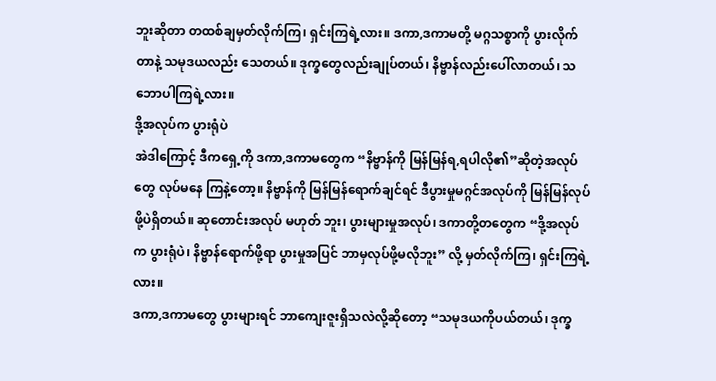ဘူးဆိုတာ တထစ်ချမှတ်လိုက်ကြ၊ ရှင်းကြရဲ့လား။ ဒကာ,ဒကာမတို့ မဂ္ဂသစ္စာကို ပွားလိုက်တာနဲ့ သမုဒယလည်း သေတယ်။ ဒုက္ခတွေလည်းချုပ်တယ်၊ နိဗ္ဗာန်လည်းပေါ်လာတယ်၊ သဘောပါကြရဲ့လား။
ဒို့အလုပ်က ပွားရုံပဲ
အဲဒါကြောင့် ဒီကရှေ့ကို ဒကာ,ဒကာမတွေက “နိဗ္ဗာန်ကို မြန်မြန်ရ,ရပါလို၏”ဆိုတဲ့အလုပ်တွေ လုပ်မနေ ကြနဲ့တော့။ နိဗ္ဗာန်ကို မြန်မြန်ရောက်ချင်ရင် ဒီပွားမှုမဂ္ဂင်အလုပ်ကို မြန်မြန်လုပ်ဖို့ပဲရှိတယ်။ ဆုတောင်းအလုပ် မဟုတ် ဘူး၊ ပွားများမှုအလုပ်၊ ဒကာတို့တတွေက “ဒို့အလုပ်က ပွားရုံပဲ၊ နိဗ္ဗာန်ရောက်ဖို့ရာ ပွားမှုအပြင် ဘာမှလုပ်ဖို့မလိုဘူး” လို့ မှတ်လိုက်ကြ၊ ရှင်းကြရဲ့လား။
ဒကာ,ဒကာမတွေ ပွားများရင် ဘာကျေးဇူးရှိသလဲလို့ဆိုတော့ “သမုဒယကိုပယ်တယ်၊ ဒုက္ခ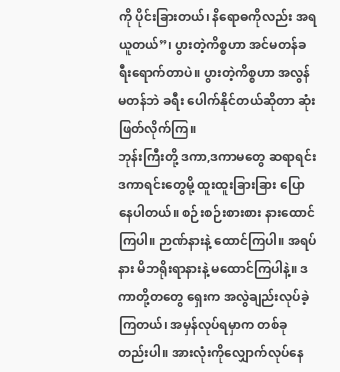ကို ပိုင်းခြားတယ်၊ နိရောဓကိုလည်း အရယူတယ်”၊ ပွားတဲ့ကိစ္စဟာ အင်မတန်ခရီးရောက်တာပဲ။ ပွားတဲ့ကိစ္စဟာ အလွန်မတန်ဘဲ ခရီး ပေါက်နိုင်တယ်ဆိုတာ ဆုံးဖြတ်လိုက်ကြ။
ဘုန်းကြီးတို့ ဒကာ,ဒကာမတွေ ဆရာရင်း ဒကာရင်းတွေမို့ ထူးထူးခြားခြား ပြောနေပါတယ်။ စဉ်းစဉ်းစားစား နားထောင်ကြပါ။ ဉာဏ်နားနဲ့ ထောင်ကြပါ။ အရပ်နား မိဘရိုးရာနားနဲ့ မထောင်ကြပါနဲ့။ ဒကာတို့တတွေ ရှေးက အလွဲချည်းလုပ်ခဲ့ကြတယ်၊ အမှန်လုပ်ရမှာက တစ်ခုတည်းပါ။ အားလုံးကိုလျှောက်လုပ်နေ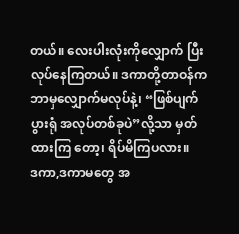တယ်။ လေးပါးလုံးကိုလျှောက် ပြီးလုပ်နေကြတယ်။ ဒကာတို့တာဝန်က ဘာမှလျှောက်မလုပ်နဲ့၊ “ဖြစ်ပျက်ပွားရုံ အလုပ်တစ်ခုပဲ”လို့သာ မှတ်ထားကြ တော့၊ ရိပ်မိကြပလား။
ဒကာ,ဒကာမတွေ အ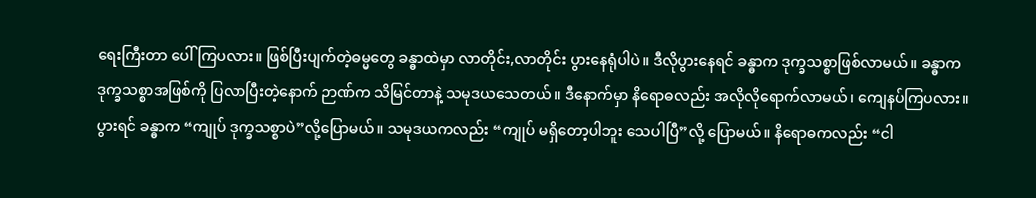ရေးကြီးတာ ပေါ်ကြပလား။ ဖြစ်ပြီးပျက်တဲ့ဓမ္မတွေ ခန္ဓာထဲမှာ လာတိုင်း,လာတိုင်း ပွားနေရုံပါပဲ။ ဒီလိုပွားနေရင် ခန္ဓာက ဒုက္ခသစ္စာဖြစ်လာမယ်။ ခန္ဓာက ဒုက္ခသစ္စာအဖြစ်ကို ပြလာပြီးတဲ့နောက် ဉာဏ်က သိမြင်တာနဲ့ သမုဒယသေတယ်။ ဒီနောက်မှာ နိရောဓလည်း အလိုလိုရောက်လာမယ်၊ ကျေနပ်ကြပလား။ ပွားရင် ခန္ဓာက “ကျုပ် ဒုက္ခသစ္စာပဲ”လို့ပြောမယ်။ သမုဒယကလည်း “ကျုပ် မရှိတော့ပါဘူး သေပါပြီ”လို့ ပြောမယ်။ နိရောဓကလည်း “ငါ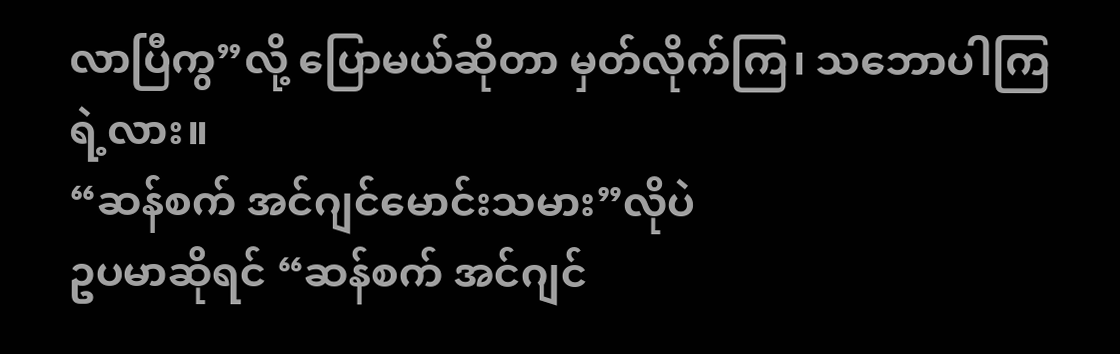လာပြီကွ”လို့ ပြောမယ်ဆိုတာ မှတ်လိုက်ကြ၊ သဘောပါကြရဲ့လား။
“ဆန်စက် အင်ဂျင်မောင်းသမား”လိုပဲ
ဥပမာဆိုရင် “ဆန်စက် အင်ဂျင်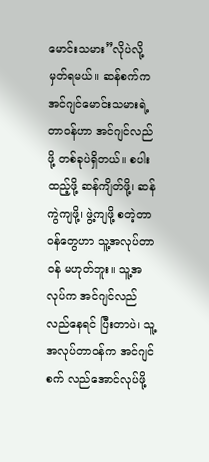မောင်းသမား”လိုပဲလို့ မှတ်ရမယ်။ ဆန်စက်က အင်ဂျင်မောင်းသမားရဲ့ တာဝန်ဟာ အင်ဂျင်လည်ဖို့ တစ်ခုပဲရှိတယ်။ စပါးထည့်ဖို့ ဆန်ကျိတ်ဖို့၊ ဆန်ကွဲကျဖို့၊ ဖွဲ့ကျဖို့ စတဲ့တာဝန်တွေဟာ သူ့အလုပ်တာဝန် မဟုတ်ဘူး။ သူ့အလုပ်က အင်ဂျင်လည်လည်နေရင် ပြီးတာပဲ၊ သူ့အလုပ်တာဝန်က အင်ဂျင်စက် လည်အောင်လုပ်ဖို့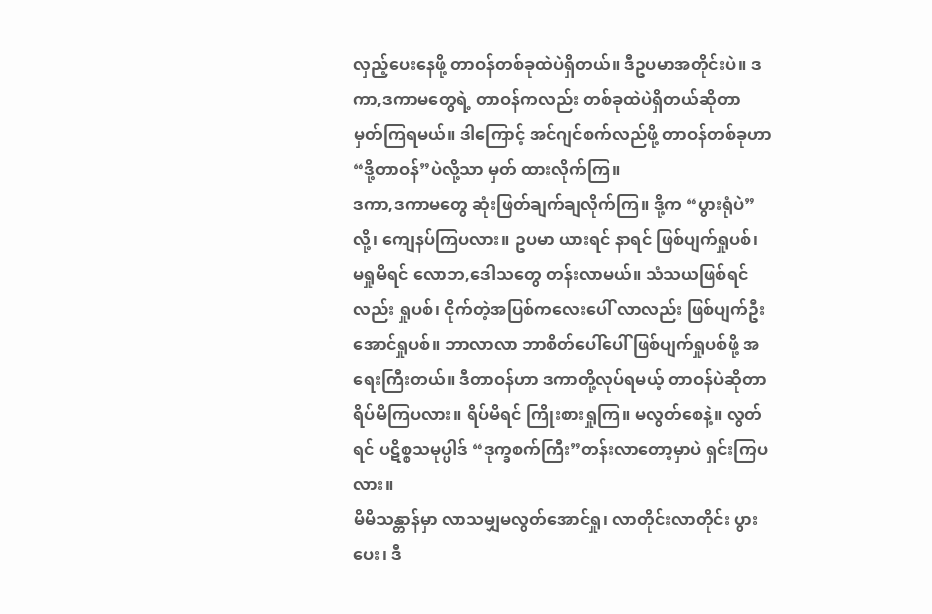လှည့်ပေးနေဖို့ တာဝန်တစ်ခုထဲပဲရှိတယ်။ ဒီဥပမာအတိုင်းပဲ။ ဒကာ,ဒကာမတွေရဲ့ တာဝန်ကလည်း တစ်ခုထဲပဲရှိတယ်ဆိုတာ မှတ်ကြရမယ်။ ဒါကြောင့် အင်ဂျင်စက်လည်ဖို့ တာဝန်တစ်ခုဟာ “ဒို့တာဝန်”ပဲလို့သာ မှတ် ထားလိုက်ကြ။
ဒကာ,ဒကာမတွေ ဆုံးဖြတ်ချက်ချလိုက်ကြ။ ဒို့က “ပွားရုံပဲ”လို့၊ ကျေနပ်ကြပလား။ ဥပမာ ယားရင် နာရင် ဖြစ်ပျက်ရှုပစ်၊ မရှုမိရင် လောဘ,ဒေါသတွေ တန်းလာမယ်။ သံသယဖြစ်ရင်လည်း ရှုပစ်၊ ငိုက်တဲ့အပြစ်ကလေးပေါ် လာလည်း ဖြစ်ပျက်ဦးအောင်ရှုပစ်။ ဘာလာလာ ဘာစိတ်ပေါ်ပေါ် ဖြစ်ပျက်ရှုပစ်ဖို့ အရေးကြီးတယ်။ ဒီတာဝန်ဟာ ဒကာတို့လုပ်ရမယ့် တာဝန်ပဲဆိုတာ ရိပ်မိကြပလား။ ရိပ်မိရင် ကြိုးစားရှုကြ။ မလွတ်စေနဲ့။ လွတ်ရင် ပဋိစ္စသမုပ္ပါဒ် “ဒုက္ခစက်ကြီး”တန်းလာတော့မှာပဲ ရှင်းကြပလား။
မိမိသန္တာန်မှာ လာသမျှမလွတ်အောင်ရှု၊ လာတိုင်းလာတိုင်း ပွားပေး၊ ဒီ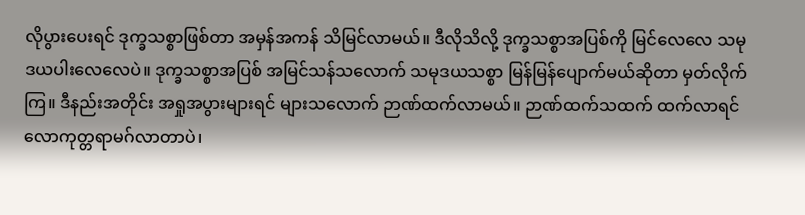လိုပွားပေးရင် ဒုက္ခသစ္စာဖြစ်တာ အမှန်အကန် သိမြင်လာမယ်။ ဒီလိုသိလို့ ဒုက္ခသစ္စာအပြစ်ကို မြင်လေလေ သမုဒယပါးလေလေပဲ။ ဒုက္ခသစ္စာအပြစ် အမြင်သန်သလောက် သမုဒယသစ္စာ မြန်မြန်ပျောက်မယ်ဆိုတာ မှတ်လိုက်ကြ။ ဒီနည်းအတိုင်း အရှုအပွားများရင် များသလောက် ဉာဏ်ထက်လာမယ်။ ဉာဏ်ထက်သထက် ထက်လာရင် လောကုတ္တရာမဂ်လာတာပဲ၊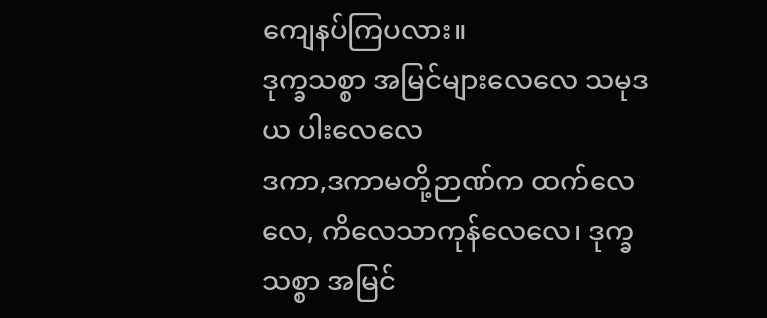ကျေနပ်ကြပလား။
ဒုက္ခသစ္စာ အမြင်များလေလေ သမုဒယ ပါးလေလေ
ဒကာ,ဒကာမတို့ဉာဏ်က ထက်လေလေ, ကိလေသာကုန်လေလေ၊ ဒုက္ခသစ္စာ အမြင်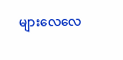များလေလေ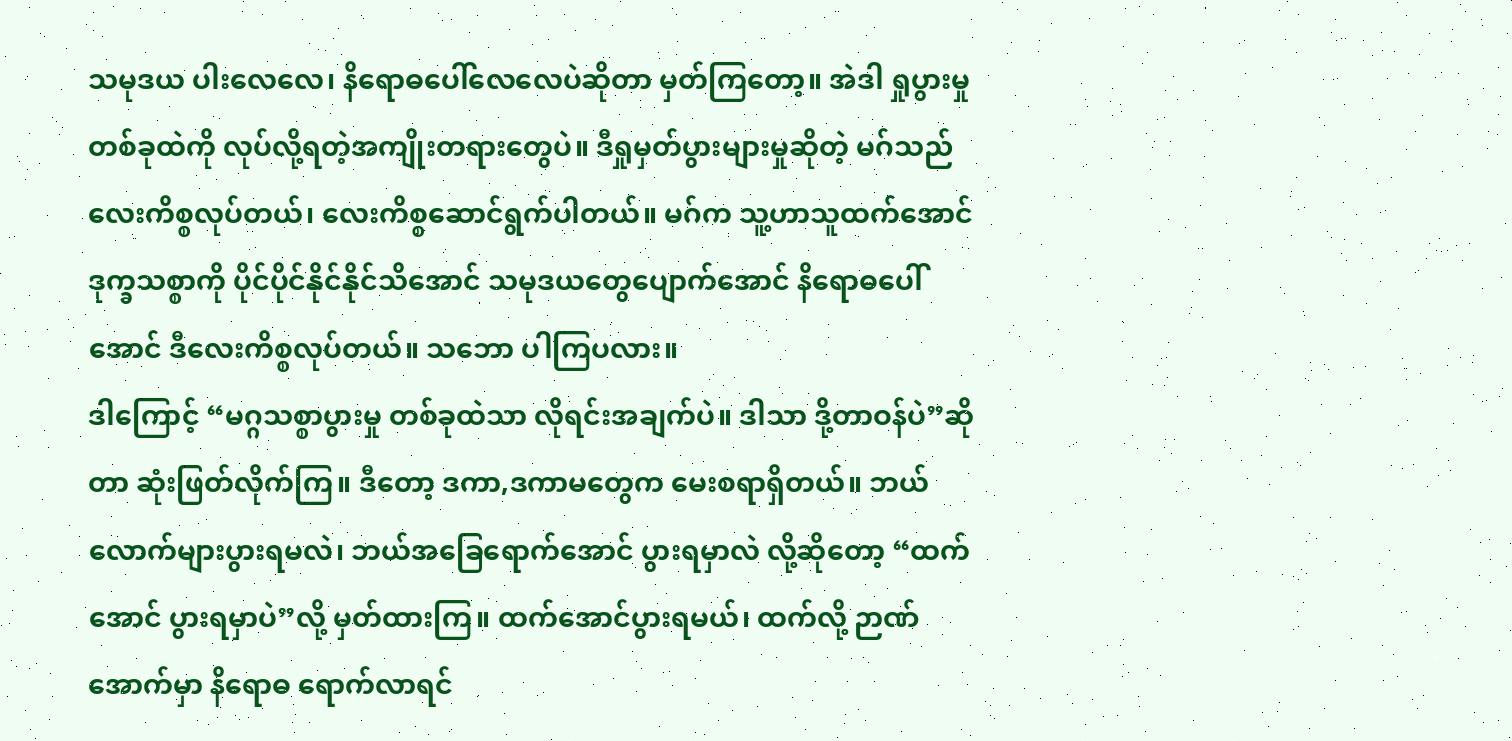သမုဒယ ပါးလေလေ၊ နိရောဓပေါ်လေလေပဲဆိုတာ မှတ်ကြတော့။ အဲဒါ ရှုပွားမှုတစ်ခုထဲကို လုပ်လို့ရတဲ့အကျိုးတရားတွေပဲ။ ဒီရှုမှတ်ပွားများမှုဆိုတဲ့ မဂ်သည် လေးကိစ္စလုပ်တယ်၊ လေးကိစ္စဆောင်ရွက်ပါတယ်။ မဂ်က သူ့ဟာသူထက်အောင် ဒုက္ခသစ္စာကို ပိုင်ပိုင်နိုင်နိုင်သိအောင် သမုဒယတွေပျောက်အောင် နိရောဓပေါ်အောင် ဒီလေးကိစ္စလုပ်တယ်။ သဘော ပါကြပလား။
ဒါကြောင့် “မဂ္ဂသစ္စာပွားမှု တစ်ခုထဲသာ လိုရင်းအချက်ပဲ။ ဒါသာ ဒို့တာဝန်ပဲ”ဆိုတာ ဆုံးဖြတ်လိုက်ကြ။ ဒီတော့ ဒကာ,ဒကာမတွေက မေးစရာရှိတယ်။ ဘယ်လောက်များပွားရမလဲ၊ ဘယ်အခြေရောက်အောင် ပွားရမှာလဲ လို့ဆိုတော့ “ထက်အောင် ပွားရမှာပဲ”လို့ မှတ်ထားကြ။ ထက်အောင်ပွားရမယ်၊ ထက်လို့ ဉာဏ်အောက်မှာ နိရောဓ ရောက်လာရင်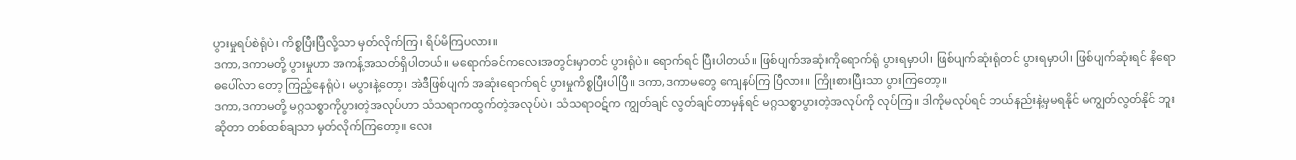ပွားမှုရပ်စဲရုံပဲ၊ ကိစ္စပြီးပြီလို့သာ မှတ်လိုက်ကြ၊ ရိပ်မိကြပလား။
ဒကာ,ဒကာမတို့ ပွားမှုဟာ အကန့်အသတ်ရှိပါတယ်။ မရောက်ခင်ကလေးအတွင်းမှာတင် ပွားရုံပဲ။ ရောက်ရင် ပြီးပါတယ်။ ဖြစ်ပျက်အဆုံးကိုရောက်ရုံ ပွားရမှာပါ၊ ဖြစ်ပျက်ဆုံးရုံတင် ပွားရမှာပါ၊ ဖြစ်ပျက်ဆုံးရင် နိရောဓပေါ်လာ တော့ ကြည့်နေရုံပဲ၊ မပွားနဲ့တော့၊ အဲဒီဖြစ်ပျက် အဆုံးရောက်ရင် ပွားမှုကိစ္စပြီးပါပြီ။ ဒကာ,ဒကာမတွေ ကျေနပ်ကြ ပြီလား။ ကြိုးစားပြီးသာ ပွားကြတော့။
ဒကာ,ဒကာမတို့ မဂ္ဂသစ္စာကိုပွားတဲ့အလုပ်ဟာ သံသရာကထွက်တဲ့အလုပ်ပဲ၊ သံသရာဝဋ်က ကျွတ်ချင် လွတ်ချင်တာမှန်ရင် မဂ္ဂသစ္စာပွားတဲ့အလုပ်ကို လုပ်ကြ။ ဒါကိုမလုပ်ရင် ဘယ်နည်းနဲ့မှမရနိုင် မကျွတ်လွတ်နိုင် ဘူးဆိုတာ တစ်ထစ်ချသာ မှတ်လိုက်ကြတော့။ လေး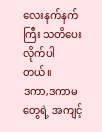လေးနက်နက်ကြီး သတိပေးလိုက်ပါတယ်။
ဒကာ,ဒကာမတွေရဲ့ အကျင့်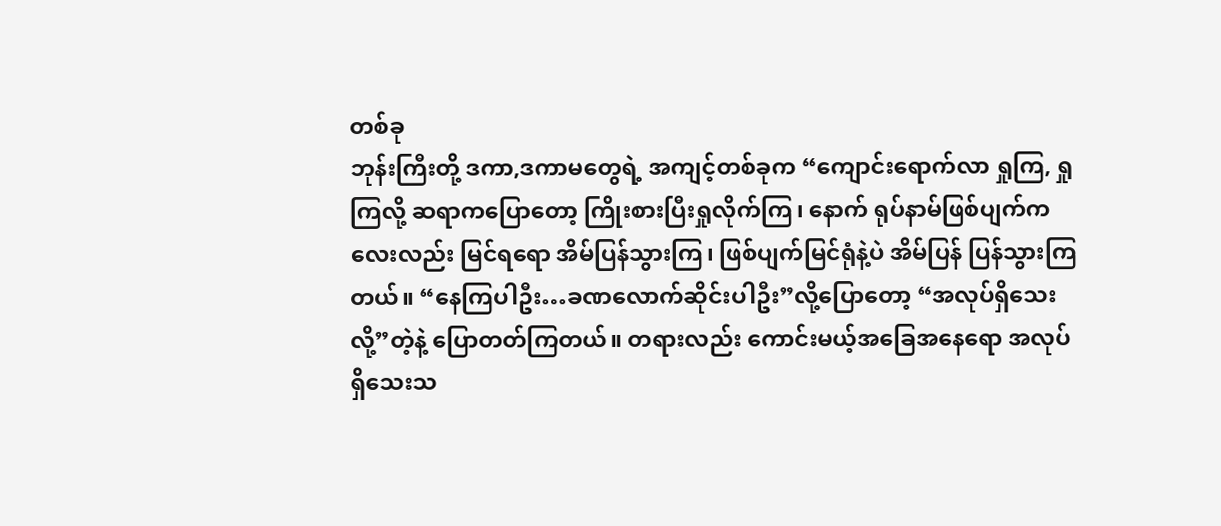တစ်ခု
ဘုန်းကြီးတို့ ဒကာ,ဒကာမတွေရဲ့ အကျင့်တစ်ခုက “ကျောင်းရောက်လာ ရှုကြ, ရှုကြလို့ ဆရာကပြောတော့ ကြိုးစားပြီးရှုလိုက်ကြ၊ နောက် ရုပ်နာမ်ဖြစ်ပျက်ကလေးလည်း မြင်ရရော အိမ်ပြန်သွားကြ၊ ဖြစ်ပျက်မြင်ရုံနဲ့ပဲ အိမ်ပြန် ပြန်သွားကြတယ်။ “နေကြပါဦး…ခဏလောက်ဆိုင်းပါဦး”လို့ပြောတော့ “အလုပ်ရှိသေးလို့”တဲ့နဲ့ ပြောတတ်ကြတယ်။ တရားလည်း ကောင်းမယ့်အခြေအနေရော အလုပ်ရှိသေးသ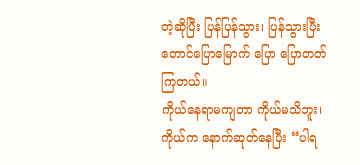တဲ့ဆိုပြီး ပြန်ပြန်သွား၊ ပြန်သွားပြီး တောင်ပြောမြောက် ပြော ပြောတတ်ကြတယ်။
ကိုယ်နေရာမကျတာ ကိုယ်မသိဘူး၊ ကိုယ်က နောက်ဆုတ်နေပြီး “ပါရ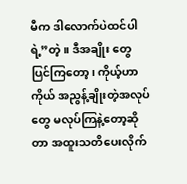မီက ဒါလောက်ပဲထင်ပါရဲ့”တဲ့။ ဒီအချိုး တွေ ပြင်ကြတော့၊ ကိုယ့်ဟာကိုယ် အညွန့်ချိုးတဲ့အလုပ်တွေ မလုပ်ကြနဲ့တော့ဆိုတာ အထူးသတိပေးလိုက်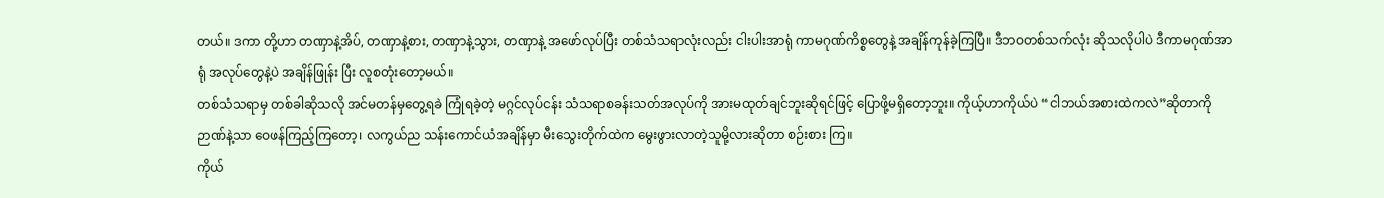တယ်။ ဒကာ တို့ဟာ တဏှာနဲ့အိပ်, တဏှာနဲ့စား, တဏှာနဲ့သွား, တဏှာနဲ့ အဖော်လုပ်ပြီး တစ်သံသရာလုံးလည်း ငါးပါးအာရုံ ကာမဂုဏ်ကိစ္စတွေနဲ့ အချိန်ကုန်ခဲ့ကြပြီ။ ဒီဘဝတစ်သက်လုံး ဆိုသလိုပါပဲ ဒီကာမဂုဏ်အာရုံ အလုပ်တွေနဲ့ပဲ အချိန်ဖြုန်း ပြီး လူစတုံးတော့မယ်။
တစ်သံသရာမှ တစ်ခါဆိုသလို အင်မတန်မှတွေ့ရခဲ ကြုံရခဲ့တဲ့ မဂ္ဂင်လုပ်ငန်း သံသရာစခန်းသတ်အလုပ်ကို အားမထုတ်ချင်ဘူးဆိုရင်ဖြင့် ပြောဖို့မရှိတော့ဘူး။ ကိုယ့်ဟာကိုယ်ပဲ “ငါဘယ်အစားထဲကလဲ”ဆိုတာကို ဉာဏ်နဲ့သာ ဝေဖန်ကြည့်ကြတော့၊ လကွယ်ည သန်းကောင်ယံအချိန်မှာ မီးသွေးတိုက်ထဲက မွေးဖွားလာတဲ့သူမို့လားဆိုတာ စဉ်းစား ကြ။
ကိုယ်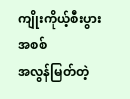ကျိုးကိုယ့်စီးပွားအစစ်
အလွန်မြတ်တဲ့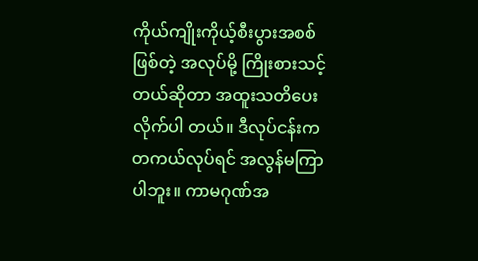ကိုယ်ကျိုးကိုယ့်စီးပွားအစစ်ဖြစ်တဲ့ အလုပ်မို့ ကြိုးစားသင့်တယ်ဆိုတာ အထူးသတိပေးလိုက်ပါ တယ်။ ဒီလုပ်ငန်းက တကယ်လုပ်ရင် အလွန်မကြာပါဘူး။ ကာမဂုဏ်အ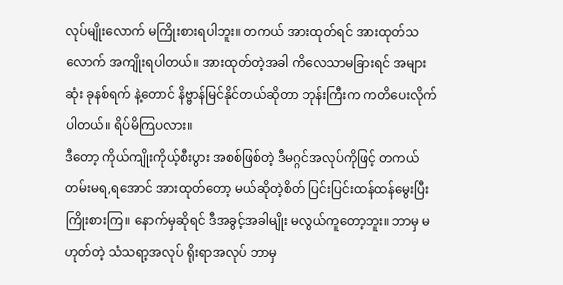လုပ်မျိုးလောက် မကြိုးစားရပါဘူး။ တကယ် အားထုတ်ရင် အားထုတ်သလောက် အကျိုးရပါတယ်။ အားထုတ်တဲ့အခါ ကိလေသာမခြားရင် အများဆုံး ခုနစ်ရက် နဲ့တောင် နိဗ္ဗာန်မြင်နိုင်တယ်ဆိုတာ ဘုန်းကြီးက ကတိပေးလိုက်ပါတယ်။ ရိပ်မိကြပလား။
ဒီတော့ ကိုယ်ကျိုးကိုယ့်စီးပွား အစစ်ဖြစ်တဲ့ ဒီမဂ္ဂင်အလုပ်ကိုဖြင့် တကယ်တမ်းမရ,ရအောင် အားထုတ်တော့ မယ်ဆိုတဲ့စိတ် ပြင်းပြင်းထန်ထန်မွေးပြီး ကြိုးစားကြ။ နောက်မှဆိုရင် ဒီအခွင့်အခါမျိုး မလွယ်ကူတော့ဘူး။ ဘာမှ မဟုတ်တဲ့ သံသရာ့အလုပ် ရိုးရာအလုပ် ဘာမှ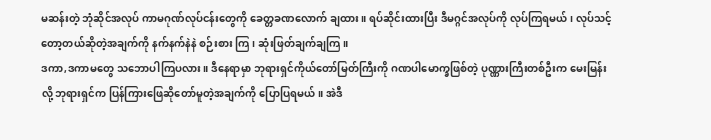မဆန်းတဲ့ ဘုံဆိုင်အလုပ် ကာမဂုဏ်လုပ်ငန်းတွေကို ခေတ္တခဏလောက် ချထား။ ရပ်ဆိုင်းထားပြီး ဒီမဂ္ဂင်အလုပ်ကို လုပ်ကြရမယ်၊ လုပ်သင့်တော့တယ်ဆိုတဲ့အချက်ကို နက်နက်နဲနဲ စဉ်းစား ကြ၊ ဆုံးဖြတ်ချက်ချကြ။
ဒကာ,ဒကာမတွေ သဘောပါကြပလား။ ဒီနေရာမှာ ဘုရားရှင်ကိုယ်တော်မြတ်ကြီးကို ဂဏပါမောက္ခဖြစ်တဲ့ ပုဏ္ဏားကြီးတစ်ဦးက မေးမြန်းလို့ ဘုရားရှင်က ပြန်ကြားဖြေဆိုတော်မူတဲ့အချက်ကို ပြောပြရမယ်။ အဲဒီ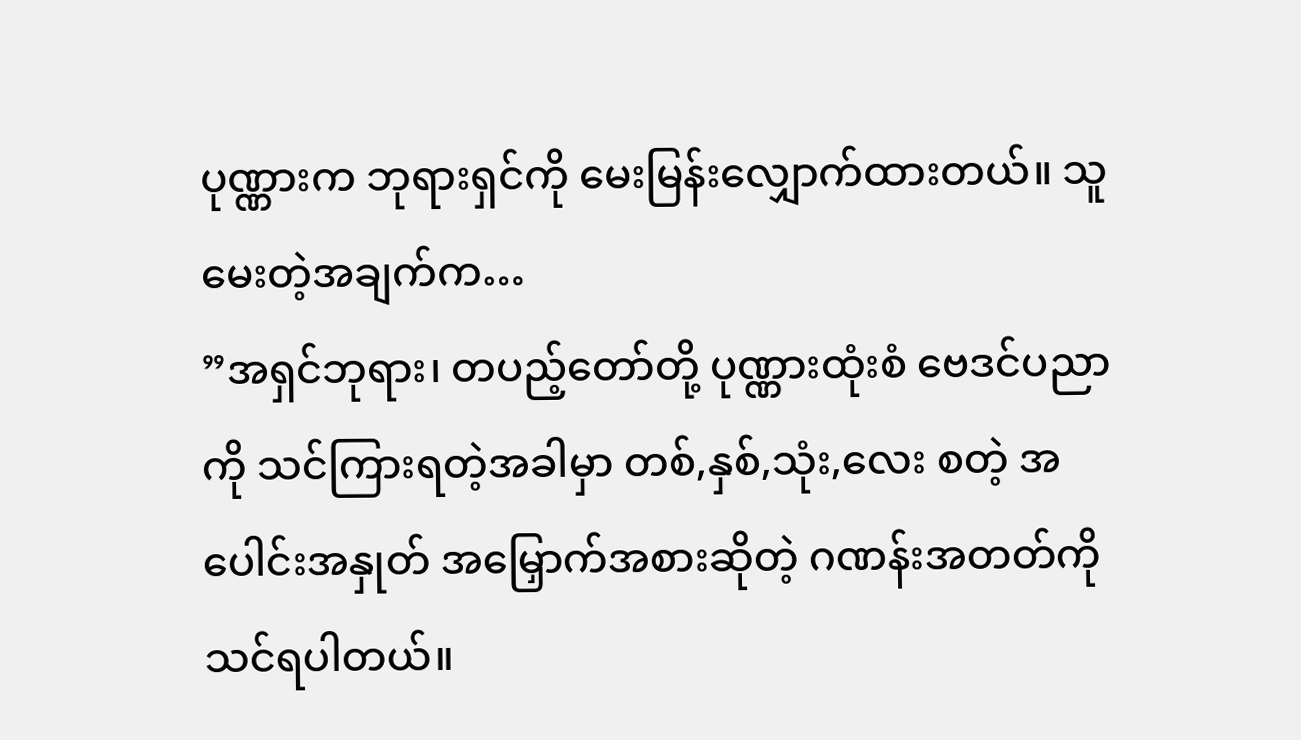ပုဏ္ဏားက ဘုရားရှင်ကို မေးမြန်းလျှောက်ထားတယ်။ သူမေးတဲ့အချက်က…
”အရှင်ဘုရား၊ တပည့်တော်တို့ ပုဏ္ဏားထုံးစံ ဗေဒင်ပညာကို သင်ကြားရတဲ့အခါမှာ တစ်,နှစ်,သုံး,လေး စတဲ့ အပေါင်းအနှုတ် အမြှောက်အစားဆိုတဲ့ ဂဏန်းအတတ်ကို သင်ရပါတယ်။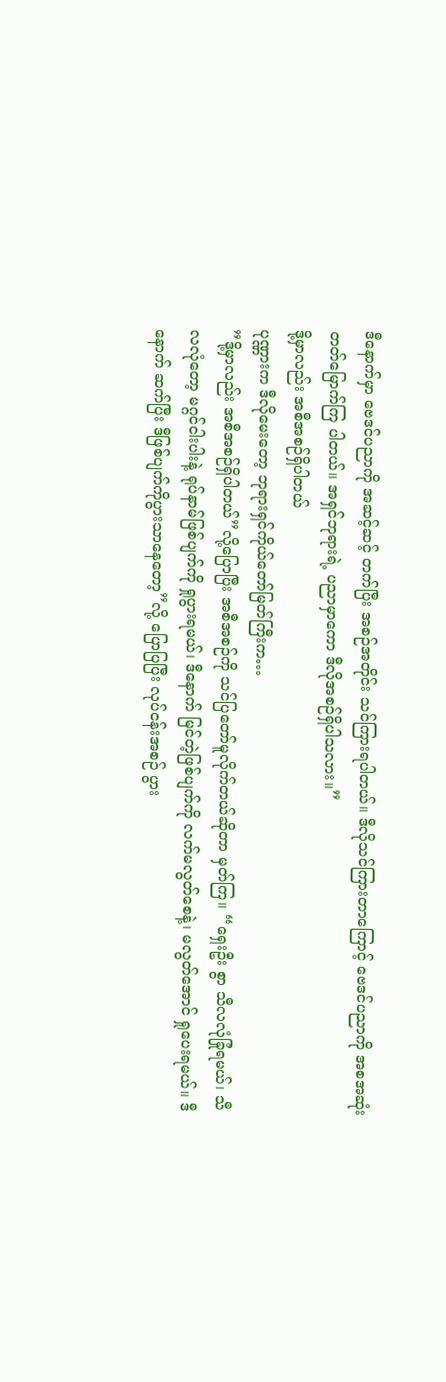ဒီနောက်မှာ ဗေဒင်ပညာကို အဆင့်ဆင့် တက်ပြီး အစဉ်အတိုင်း သင်ကြားရပါတယ်။ ဒီလိုသင်ကြားတာကြောင့် ဗေဒင်ပညာကို အစအဆုံး တတ်မြောက်ကြ ပါတယ်။ အရှင်ဘုရားရဲ့ ပညာမှာကော ဒီလိုအစဉ်ရှိပါသလား။”
ဒို့မှာလည်း အစီအစဉ်ရှိပါတယ်
ပုဏ္ဏားက ဒီလိုမေးတော့ ဘုရားရှင်ကိုယ်တော်မြတ်ကြီးက…
”ဒို့မှာလည်း အစီအစဉ်ရှိပါတယ်”လို့ပြောပြီး အစီအစဉ်ကို သင်ပြတော်မူလိုက်တယ်ဆိုတာ မှတ်ကြ။ “ရှေးဦး စွာ သီလလုံခြုံရမယ်၊ သီလလုံတော့ မဂ္ဂင်ငါးပါးနဲ့ ရုပ်နာမ်ဖြစ်ပျက်ကို ရှုပွားရမယ်၊ ဒီနောက် မြင်တဲ့ဖြစ်ပျက်ကို လက်မလွတ်စေနဲ့၊ မလွတ်အောင် ရှုပေးရမယ်။ ဒီနောက် ဆက်ပြီး ဒီဖြစ်ပျက်ကိုပွားသာနေတော့”လို့ ပြောပြပြီး လုပ်ငန်းအစဉ် ပွား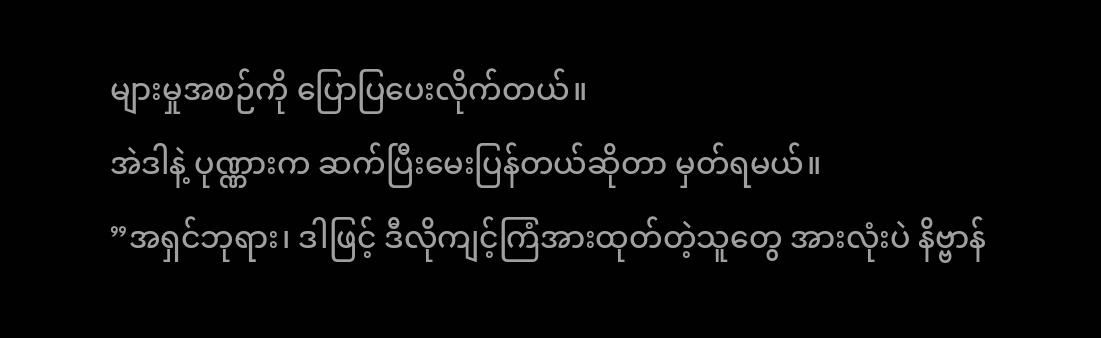များမှုအစဉ်ကို ပြောပြပေးလိုက်တယ်။
အဲဒါနဲ့ ပုဏ္ဏားက ဆက်ပြီးမေးပြန်တယ်ဆိုတာ မှတ်ရမယ်။
”အရှင်ဘုရား၊ ဒါဖြင့် ဒီလိုကျင့်ကြံအားထုတ်တဲ့သူတွေ အားလုံးပဲ နိဗ္ဗာန်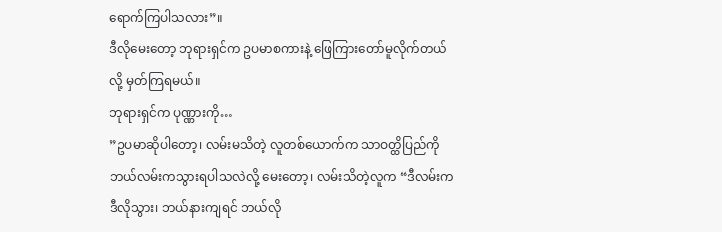ရောက်ကြပါသလား”။
ဒီလိုမေးတော့ ဘုရားရှင်က ဥပမာစကားနဲ့ ဖြေကြားတော်မူလိုက်တယ်လို့ မှတ်ကြရမယ်။
ဘုရားရှင်က ပုဏ္ဏားကို…
”ဥပမာဆိုပါတော့၊ လမ်းမသိတဲ့ လူတစ်ယောက်က သာဝတ္ထိပြည်ကို ဘယ်လမ်းကသွားရပါသလဲလို့ မေးတော့၊ လမ်းသိတဲ့လူက “ဒီလမ်းက ဒီလိုသွား၊ ဘယ်နားကျရင် ဘယ်လို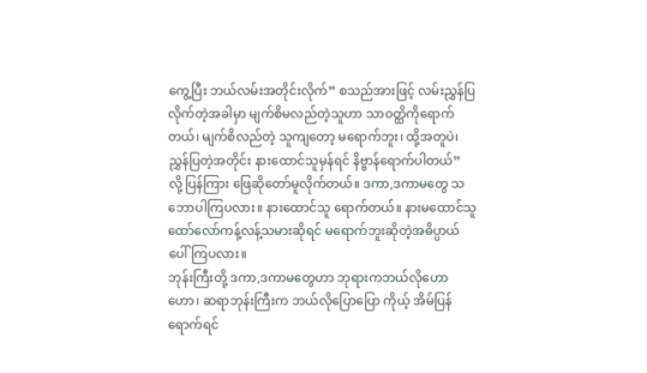ကွေ့ပြီး ဘယ်လမ်းအတိုင်းလိုက်” စသည်အားဖြင့် လမ်းညွှန်ပြလိုက်တဲ့အခါမှာ မျက်စိမလည်တဲ့သူဟာ သာဝတ္ထိကိုရောက်တယ်၊ မျက်စိလည်တဲ့ သူကျတော့ မရောက်ဘူး၊ ထို့အတူပဲ၊ ညွှန်ပြတဲ့အတိုင်း နားထောင်သူမှန်ရင် နိဗ္ဗာန်ရောက်ပါတယ်”
လို့ ပြန်ကြား ဖြေဆိုတော်မူလိုက်တယ်။ ဒကာ,ဒကာမတွေ သဘောပါကြပလား။ နားထောင်သူ ရောက်တယ်။ နားမထောင်သူ ထော်လော်ကန့်လန့်သမားဆိုရင် မရောက်ဘူးဆိုတဲ့အဓိပ္ပာယ် ပေါ်ကြပလား။
ဘုန်းကြီးတို့ ဒကာ,ဒကာမတွေဟာ ဘုရားကဘယ်လိုဟောဟော၊ ဆရာဘုန်းကြီးက ဘယ်လိုပြောပြော ကိုယ့် အိမ်ပြန်ရောက်ရင်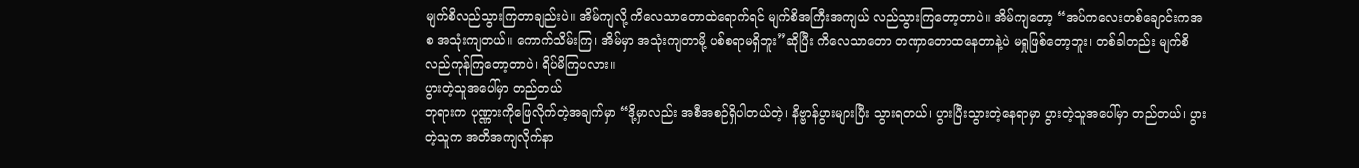မျက်စိလည်သွားကြတာချည်းပဲ။ အိမ်ကျလို့ ကိလေသာတောထဲရောက်ရင် မျက်စိအကြီးအကျယ် လည်သွားကြတော့တာပဲ။ အိမ်ကျတော့ “အပ်ကလေးတစ်ချောင်းကအစ အသုံးကျတယ်။ ကောက်သိမ်းကြ၊ အိမ်မှာ အသုံးကျတာမို့ ပစ်စရာမရှိဘူး”ဆိုပြီး ကိလေသာတော တဏှာတောထနေတာနဲ့ပဲ မရှုဖြစ်တော့ဘူး၊ တစ်ခါတည်း မျက်စိလည်ကုန်ကြတော့တာပဲ၊ ရိပ်မိကြပလား။
ပွားတဲ့သူအပေါ်မှာ တည်တယ်
ဘုရားက ပုဏ္ဏားကိုဖြေလိုက်တဲ့အချက်မှာ “ဒို့မှာလည်း အစီအစဉ်ရှိပါတယ်တဲ့၊ နိဗ္ဗာန်ပွားများပြီး သွားရတယ်၊ ပွားပြီးသွားတဲ့နေရာမှာ ပွားတဲ့သူအပေါ်မှာ တည်တယ်၊ ပွားတဲ့သူက အတိအကျလိုက်နာ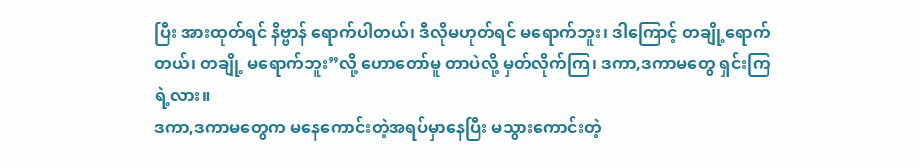ပြီး အားထုတ်ရင် နိဗ္ဗာန် ရောက်ပါတယ်၊ ဒီလိုမဟုတ်ရင် မရောက်ဘူး၊ ဒါကြောင့် တချို့ရောက်တယ်၊ တချို့ မရောက်ဘူး”လို့ ဟောတော်မူ တာပဲလို့ မှတ်လိုက်ကြ၊ ဒကာ,ဒကာမတွေ ရှင်းကြရဲ့လား။
ဒကာ,ဒကာမတွေက မနေကောင်းတဲ့အရပ်မှာနေပြီး မသွားကောင်းတဲ့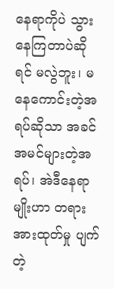နေရာကိုပဲ သွားနေကြတာပဲဆိုရင် မလွဲဘူး၊ မနေကောင်းတဲ့အရပ်ဆိုသာ အခင်အမင်များတဲ့အရပ်၊ အဲဒီနေရာမျိုးဟာ တရားအားထုတ်မှု ပျက်တဲ့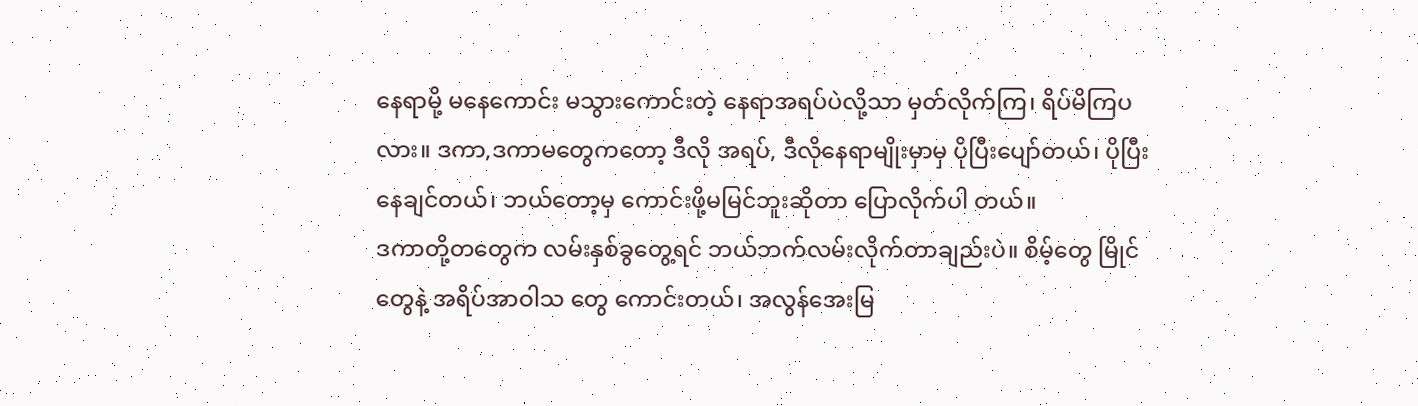နေရာမို့ မနေကောင်း မသွားကောင်းတဲ့ နေရာအရပ်ပဲလို့သာ မှတ်လိုက်ကြ၊ ရိပ်မိကြပလား။ ဒကာ,ဒကာမတွေကတော့ ဒီလို အရပ်, ဒီလိုနေရာမျိုးမှာမှ ပိုပြီးပျော်တယ်၊ ပိုပြီးနေချင်တယ်၊ ဘယ်တော့မှ ကောင်းဖို့မမြင်ဘူးဆိုတာ ပြောလိုက်ပါ တယ်။
ဒကာတို့တတွေက လမ်းနှစ်ခွတွေ့ရင် ဘယ်ဘက်လမ်းလိုက်တာချည်းပဲ။ စိမ့်တွေ မြိုင်တွေနဲ့ အရိပ်အာဝါသ တွေ ကောင်းတယ်၊ အလွန်အေးမြ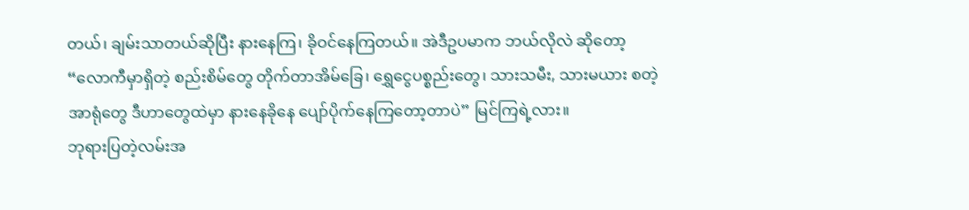တယ်၊ ချမ်းသာတယ်ဆိုပြီး နားနေကြ၊ ခိုဝင်နေကြတယ်။ အဲဒီဥပမာက ဘယ်လိုလဲ ဆိုတော့ “လောကီမှာရှိတဲ့ စည်းစိမ်တွေ တိုက်တာအိမ်ခြေ၊ ရွှေငွေပစ္စည်းတွေ၊ သားသမီး, သားမယား စတဲ့အာရုံတွေ ဒီဟာတွေထဲမှာ နားနေခိုနေ ပျော်ပိုက်နေကြတော့တာပဲ” မြင်ကြရဲ့လား။
ဘုရားပြတဲ့လမ်းအ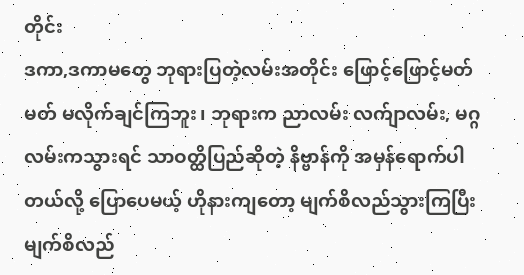တိုင်း
ဒကာ,ဒကာမတွေ ဘုရားပြတဲ့လမ်းအတိုင်း ဖြောင့်ဖြောင့်မတ်မတ် မလိုက်ချင်ကြဘူး၊ ဘုရားက ညာလမ်း လက်ျာလမ်း, မဂ္ဂလမ်းကသွားရင် သာဝတ္ထိပြည်ဆိုတဲ့ နိဗ္ဗာန်ကို အမှန်ရောက်ပါတယ်လို့ ပြောပေမယ့် ဟိုနားကျတော့ မျက်စိလည်သွားကြပြီး မျက်စိလည်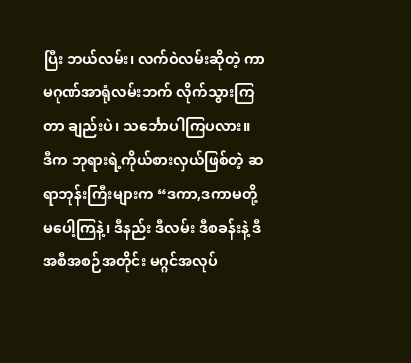ပြီး ဘယ်လမ်း၊ လက်ဝဲလမ်းဆိုတဲ့ ကာမဂုဏ်အာရုံလမ်းဘက် လိုက်သွားကြတာ ချည်းပဲ၊ သင်္ဘောပါကြပလား။
ဒီက ဘုရားရဲ့ကိုယ်စားလှယ်ဖြစ်တဲ့ ဆရာဘုန်းကြီးများက “ဒကာ,ဒကာမတို့ မပေါ့ကြနဲ့၊ ဒီနည်း ဒီလမ်း ဒီစခန်းနဲ့ ဒီအစီအစဉ်အတိုင်း မဂ္ဂင်အလုပ်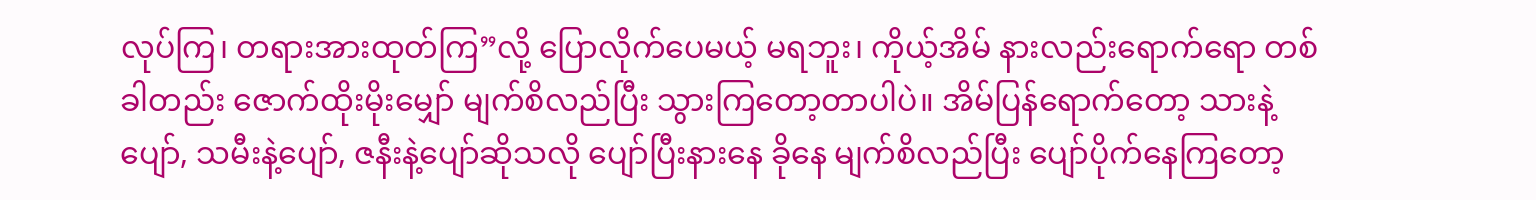လုပ်ကြ၊ တရားအားထုတ်ကြ”လို့ ပြောလိုက်ပေမယ့် မရဘူး၊ ကိုယ့်အိမ် နားလည်းရောက်ရော တစ်ခါတည်း ဇောက်ထိုးမိုးမျှော် မျက်စိလည်ပြီး သွားကြတော့တာပါပဲ။ အိမ်ပြန်ရောက်တော့ သားနဲ့ပျော်, သမီးနဲ့ပျော်, ဇနီးနဲ့ပျော်ဆိုသလို ပျော်ပြီးနားနေ ခိုနေ မျက်စိလည်ပြီး ပျော်ပိုက်နေကြတော့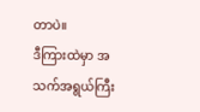တာပဲ။
ဒီကြားထဲမှာ အသက်အရွယ်ကြီး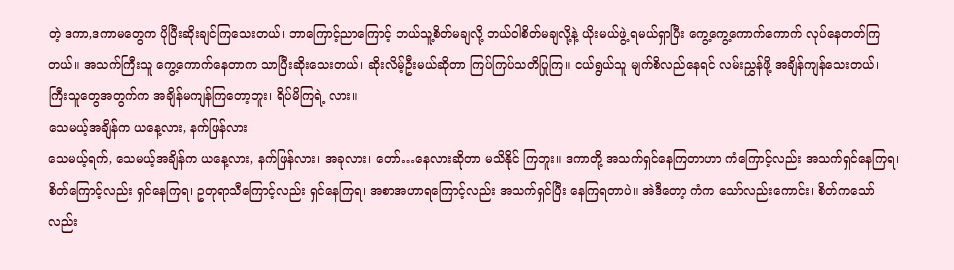တဲ့ ဒကာ,ဒကာမတွေက ပိုပြီးဆိုးချင်ကြသေးတယ်၊ ဘာကြောင့်ညာကြောင့် ဘယ်သူ့စိတ်မချလို့ ဘယ်ဝါစိတ်မချလို့နဲ့ ယိုးမယ်ဖွဲ့ ရမယ်ရှာပြီး ကွေ့ကွေ့ကောက်ကောက် လုပ်နေတတ်ကြတယ်။ အသက်ကြီးသူ ကွေ့ကောက်နေတာက သာပြီးဆိုးသေးတယ်၊ ဆိုးလိမ့်ဦးမယ်ဆိုတာ ကြပ်ကြပ်သတိပြုကြ။ ငယ်ရွယ်သူ မျက်စိလည်နေရင် လမ်းညွှန်ဖို့ အချိန်ကျန်သေးတယ်၊ ကြီးသူတွေအတွက်က အချိန်မကျန်ကြတော့ဘူး၊ ရိပ်မိကြရဲ့ လား။
သေမယ့်အချိန်က ယနေ့လား, နက်ဖြန်လား
သေမယ့်ရက်, သေမယ့်အချိန်က ယနေ့လား, နက်ဖြန်လား၊ အခုလား၊ တော်…နေလားဆိုတာ မသိနိုင် ကြဘူး။ ဒကာတို့ အသက်ရှင်နေကြတာဟာ ကံကြောင့်လည်း အသက်ရှင်နေကြရ၊ စိတ်ကြောင့်လည်း ရှင်နေကြရ၊ ဥတုရာသီကြောင့်လည်း ရှင်နေကြရ၊ အစာအဟာရကြောင့်လည်း အသက်ရှင်ပြီး နေကြရတာပဲ။ အဲဒီတော့ ကံက သော်လည်းကောင်း၊ စိတ်ကသော်လည်း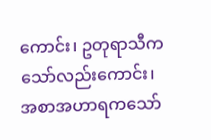ကောင်း၊ ဥတုရာသီကသော်လည်းကောင်း၊ အစာအဟာရကသော်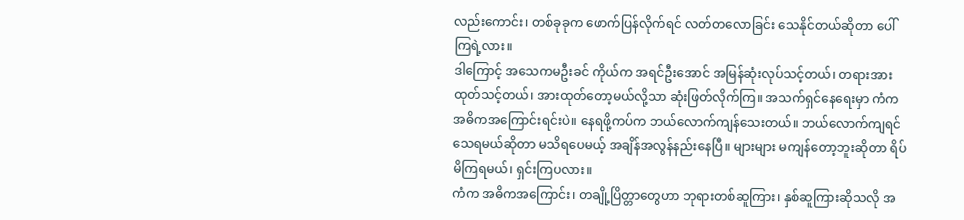လည်းကောင်း၊ တစ်ခုခုက ဖောက်ပြန်လိုက်ရင် လတ်တလောခြင်း သေနိုင်တယ်ဆိုတာ ပေါ်ကြရဲ့လား။
ဒါကြောင့် အသေကမဦးခင် ကိုယ်က အရင်ဦးအောင် အမြန်ဆုံးလုပ်သင့်တယ်၊ တရားအားထုတ်သင့်တယ်၊ အားထုတ်တော့မယ်လို့သာ ဆုံးဖြတ်လိုက်ကြ။ အသက်ရှင်နေရေးမှာ ကံက အဓိကအကြောင်းရင်းပဲ။ နေရဖို့ကပ်က ဘယ်လောက်ကျန်သေးတယ်။ ဘယ်လောက်ကျရင် သေရမယ်ဆိုတာ မသိရပေမယ့် အချိန်အလွန်နည်းနေပြီ။ များများ မကျန်တော့ဘူးဆိုတာ ရိပ်မိကြရမယ်၊ ရှင်းကြပလား။
ကံက အဓိကအကြောင်း၊ တချို့ပြိတ္တာတွေဟာ ဘုရားတစ်ဆူကြား၊ နှစ်ဆူကြားဆိုသလို အ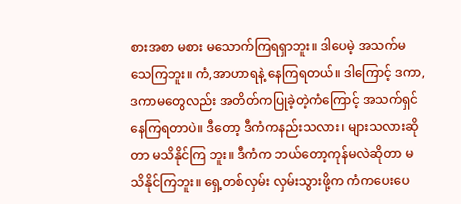စားအစာ မစား မသောက်ကြရရှာဘူး။ ဒါပေမဲ့ အသက်မသေကြဘူး။ ကံ,အာဟာရနဲ့ နေကြရတယ်။ ဒါကြောင့် ဒကာ,ဒကာမတွေလည်း အတိတ်ကပြုခဲ့တဲ့ကံကြောင့် အသက်ရှင်နေကြရတာပဲ။ ဒီတော့ ဒီကံကနည်းသလား၊ များသလားဆိုတာ မသိနိုင်ကြ ဘူး။ ဒီကံက ဘယ်တော့ကုန်မလဲဆိုတာ မသိနိုင်ကြဘူး။ ရှေ့တစ်လှမ်း လှမ်းသွားဖို့က ကံကပေးပေ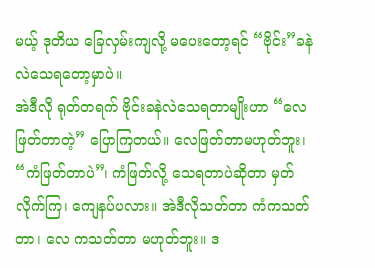မယ့် ဒုတိယ ခြေလှမ်းကျလို့ မပေးတော့ရင် “ဗိုင်း”ခနဲ လဲသေရတော့မှာပဲ။
အဲဒီလို ရုတ်တရက် ဗိုင်းခနဲလဲသေရတာမျိုးဟာ “လေဖြတ်တာတဲ့” ပြောကြတယ်။ လေဖြတ်တာမဟုတ်ဘူး၊ “ကံဖြတ်တာပဲ”၊ ကံဖြတ်လို့ သေရတာပဲဆိုတာ မှတ်လိုက်ကြ၊ ကျေနပ်ပလား။ အဲဒီလိုသတ်တာ ကံကသတ်တာ၊ လေ ကသတ်တာ မဟုတ်ဘူး။ ဒ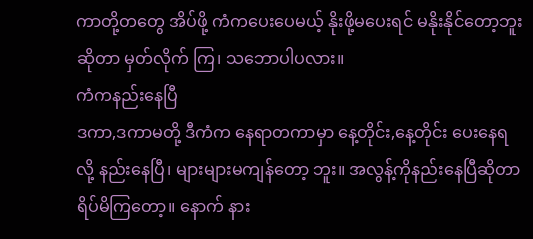ကာတို့တတွေ အိပ်ဖို့ ကံကပေးပေမယ့် နိုးဖို့မပေးရင် မနိုးနိုင်တော့ဘူးဆိုတာ မှတ်လိုက် ကြ၊ သဘောပါပလား။
ကံကနည်းနေပြီ
ဒကာ,ဒကာမတို့ ဒီကံက နေရာတကာမှာ နေ့တိုင်း,နေ့တိုင်း ပေးနေရလို့ နည်းနေပြီ၊ များများမကျန်တော့ ဘူး။ အလွန့်ကိုနည်းနေပြီဆိုတာ ရိပ်မိကြတော့။ နောက် နား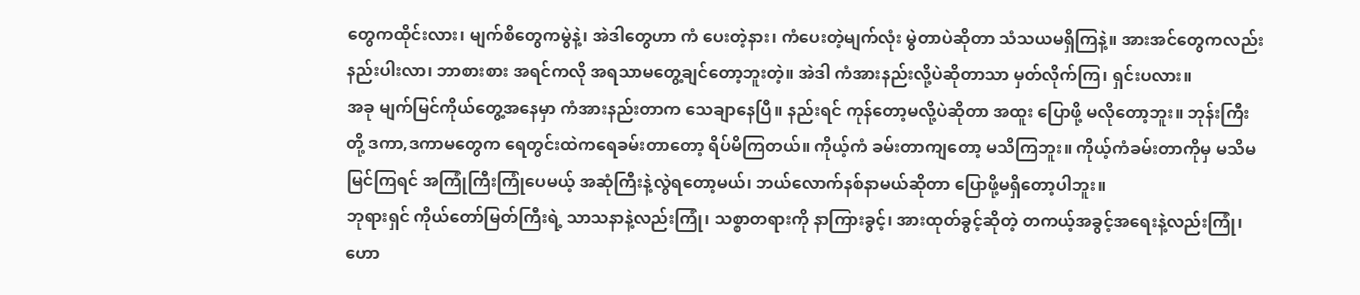တွေကထိုင်းလား၊ မျက်စိတွေကမွဲနဲ့၊ အဲဒါတွေဟာ ကံ ပေးတဲ့နား၊ ကံပေးတဲ့မျက်လုံး မွဲတာပဲဆိုတာ သံသယမရှိကြနဲ့။ အားအင်တွေကလည်း နည်းပါးလာ၊ ဘာစားစား အရင်ကလို အရသာမတွေ့ချင်တော့ဘူးတဲ့။ အဲဒါ ကံအားနည်းလို့ပဲဆိုတာသာ မှတ်လိုက်ကြ၊ ရှင်းပလား။
အခု မျက်မြင်ကိုယ်တွေ့အနေမှာ ကံအားနည်းတာက သေချာနေပြီ။ နည်းရင် ကုန်တော့မလို့ပဲဆိုတာ အထူး ပြောဖို့ မလိုတော့ဘူး။ ဘုန်းကြီးတို့ ဒကာ,ဒကာမတွေက ရေတွင်းထဲကရေခမ်းတာတော့ ရိပ်မိကြတယ်။ ကိုယ့်ကံ ခမ်းတာကျတော့ မသိကြဘူး။ ကိုယ့်ကံခမ်းတာကိုမှ မသိမမြင်ကြရင် အကြုံကြီးကြုံပေမယ့် အဆုံကြီးနဲ့လွဲရတော့မယ်၊ ဘယ်လောက်နစ်နာမယ်ဆိုတာ ပြောဖို့မရှိတော့ပါဘူး။
ဘုရားရှင် ကိုယ်တော်မြတ်ကြီးရဲ့ သာသနာနဲ့လည်းကြုံ၊ သစ္စာတရားကို နာကြားခွင့်၊ အားထုတ်ခွင့်ဆိုတဲ့ တကယ့်အခွင့်အရေးနဲ့လည်းကြုံ၊ ဟော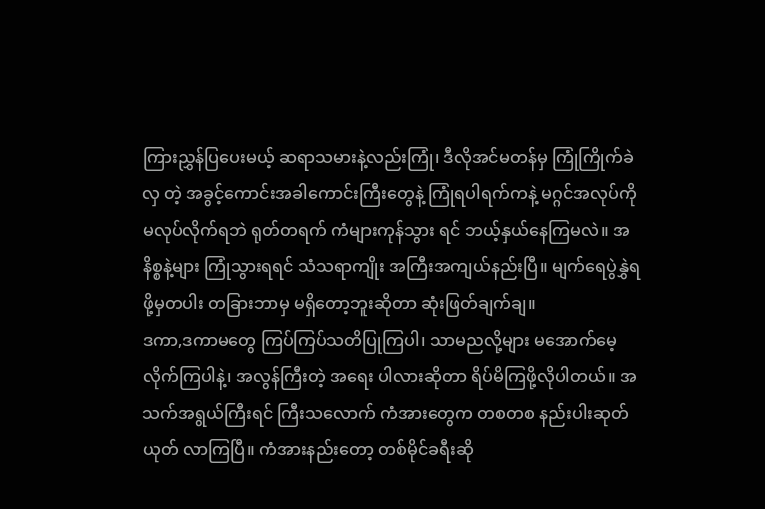ကြားညွှန်ပြပေးမယ့် ဆရာသမားနဲ့လည်းကြုံ၊ ဒီလိုအင်မတန်မှ ကြုံကြိုက်ခဲလှ တဲ့ အခွင့်ကောင်းအခါကောင်းကြီးတွေနဲ့ ကြုံရပါရက်ကနဲ့ မဂ္ဂင်အလုပ်ကို မလုပ်လိုက်ရဘဲ ရုတ်တရက် ကံများကုန်သွား ရင် ဘယ့်နှယ်နေကြမလဲ။ အနိစ္စနဲ့များ ကြုံသွားရရင် သံသရာကျိုး အကြီးအကျယ်နည်းပြီ။ မျက်ရေပွဲနွှဲရဖို့မှတပါး တခြားဘာမှ မရှိတော့ဘူးဆိုတာ ဆုံးဖြတ်ချက်ချ။
ဒကာ,ဒကာမတွေ ကြပ်ကြပ်သတိပြုကြပါ၊ သာမညလို့များ မအောက်မေ့လိုက်ကြပါနဲ့၊ အလွန်ကြီးတဲ့ အရေး ပါလားဆိုတာ ရိပ်မိကြဖို့လိုပါတယ်။ အသက်အရွယ်ကြီးရင် ကြီးသလောက် ကံအားတွေက တစတစ နည်းပါးဆုတ်ယုတ် လာကြပြီ။ ကံအားနည်းတော့ တစ်မိုင်ခရီးဆို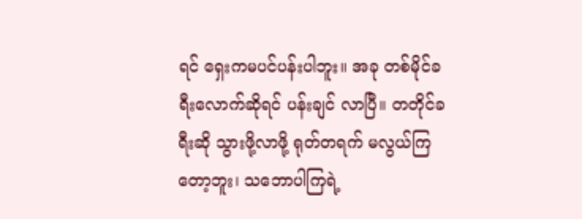ရင် ရှေးကမပင်ပန်းပါဘူး။ အခု တစ်မိုင်ခရီးလောက်ဆိုရင် ပန်းချင် လာပြီ။ တတိုင်ခရီးဆို သွားဖို့လာဖို့ ရုတ်တရက် မလွယ်ကြတော့ဘူး၊ သဘောပါကြရဲ့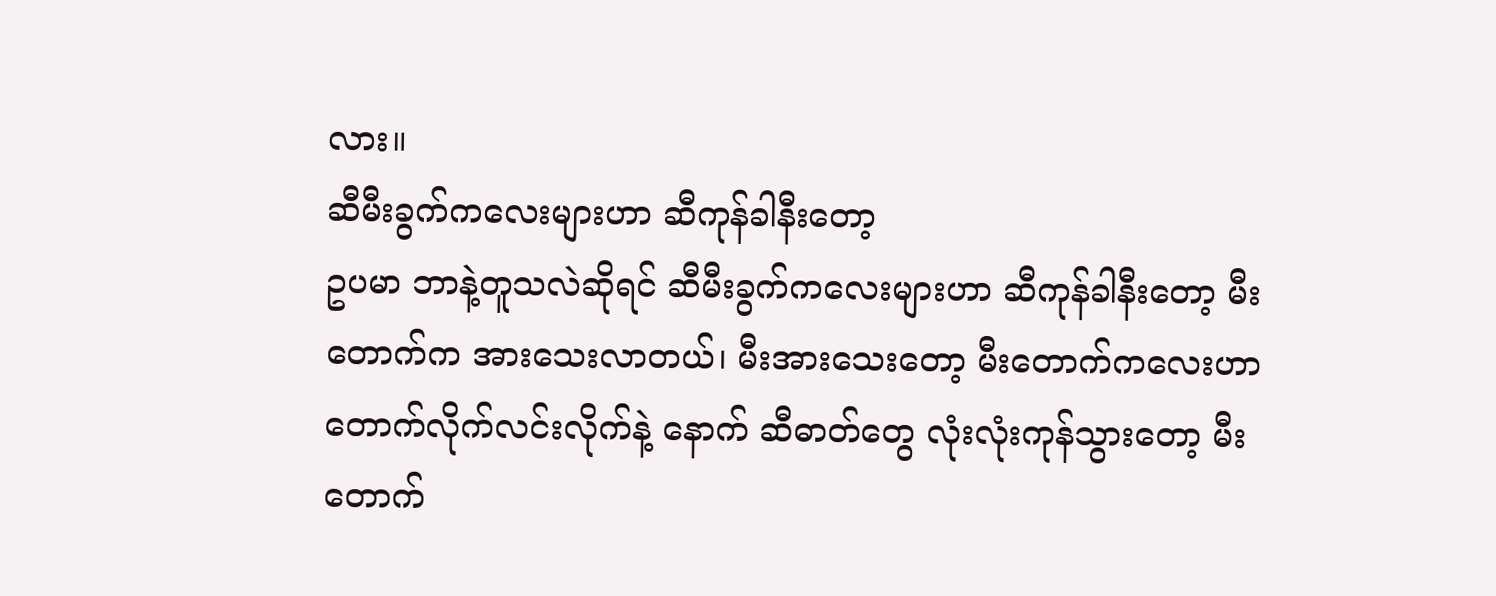လား။
ဆီမီးခွက်ကလေးများဟာ ဆီကုန်ခါနီးတော့
ဥပမာ ဘာနဲ့တူသလဲဆိုရင် ဆီမီးခွက်ကလေးများဟာ ဆီကုန်ခါနီးတော့ မီးတောက်က အားသေးလာတယ်၊ မီးအားသေးတော့ မီးတောက်ကလေးဟာ တောက်လိုက်လင်းလိုက်နဲ့ နောက် ဆီဓာတ်တွေ လုံးလုံးကုန်သွားတော့ မီး တောက်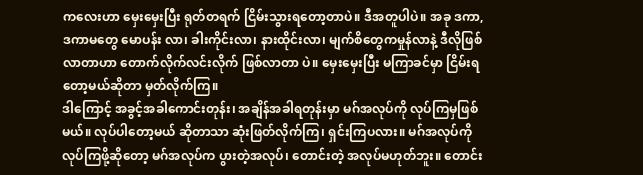ကလေးဟာ မှေးမှေးပြီး ရုတ်တရက် ငြိမ်းသွားရတော့တာပဲ။ ဒီအတူပါပဲ။ အခု ဒကာ,ဒကာမတွေ မောပန်း လာ၊ ခါးကိုင်းလာ၊ နားထိုင်းလာ၊ မျက်စိတွေကမှုန်လာနဲ့ ဒီလိုဖြစ်လာတာဟာ တောက်လိုက်လင်းလိုက် ဖြစ်လာတာ ပဲ။ မှေးမှေးပြီး မကြာခင်မှာ ငြိမ်းရတော့မယ်ဆိုတာ မှတ်လိုက်ကြ။
ဒါကြောင့် အခွင့်အခါကောင်းတုန်း၊ အချိန်အခါရတုန်းမှာ မဂ်အလုပ်ကို လုပ်ကြမှဖြစ်မယ်။ လုပ်ပါတော့မယ် ဆိုတာသာ ဆုံးဖြတ်လိုက်ကြ၊ ရှင်းကြပလား။ မဂ်အလုပ်ကိုလုပ်ကြဖို့ဆိုတော့ မဂ်အလုပ်က ပွားတဲ့အလုပ်၊ တောင်းတဲ့ အလုပ်မဟုတ်ဘူး။ တောင်း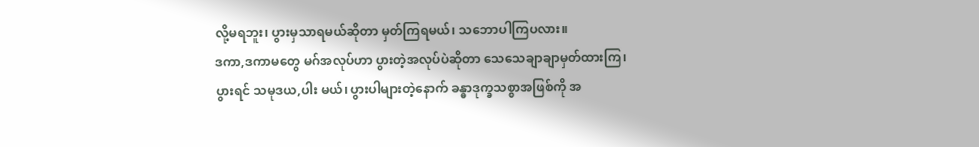လို့မရဘူး၊ ပွားမှသာရမယ်ဆိုတာ မှတ်ကြရမယ်၊ သဘောပါကြပလား။
ဒကာ,ဒကာမတွေ မဂ်အလုပ်ဟာ ပွားတဲ့အလုပ်ပဲဆိုတာ သေသေချာချာမှတ်ထားကြ၊ ပွားရင် သမုဒယ,ပါး မယ်၊ ပွားပါများတဲ့နောက် ခန္ဓာဒုက္ခသစ္စာအဖြစ်ကို အ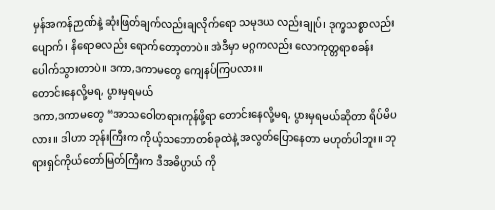မှန်အကန်ဉာဏ်နဲ့ ဆုံးဖြတ်ချက်လည်းချလိုက်ရော သမုဒယ လည်းချုပ်၊ ဒုက္ခသစ္စာလည်းပျောက်၊ နိရောဓလည်း ရောက်တော့တာပဲ။ အဲဒီမှာ မဂ္ဂကလည်း လောကုတ္တရာစခန်း ပေါက်သွားတာပဲ။ ဒကာ,ဒကာမတွေ ကျေနပ်ကြပလား။
တောင်းနေလို့မရ, ပွားမှရမယ်
ဒကာ,ဒကာမတွေ “အာသဝေါတရားကုန်ဖို့ရာ တောင်းနေလို့မရ, ပွားမှရမယ်ဆိုတာ ရိပ်မိပလား။ ဒါဟာ ဘုန်းကြီးက ကိုယ့်သဘောတစ်ခုထဲနဲ့ အလွတ်ပြောနေတာ မဟုတ်ပါဘူး။ ဘုရားရှင်ကိုယ်တော်မြတ်ကြီးက ဒီအဓိပ္ပာယ် ကို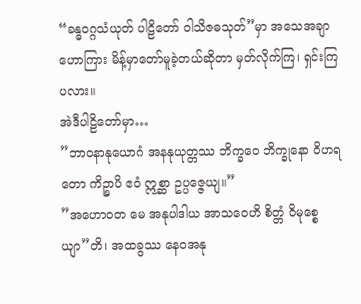“ခန္ဓဝဂ္ဂသံယုတ် ပါဠိတော် ဝါသိဇဓသုတ်”မှာ အသေအချာဟောကြား မိန့်မှာတော်မူခဲ့တယ်ဆိုတာ မှတ်လိုက်ကြ၊ ရှင်းကြပလား။
အဲဒီပါဠိတော်မှာ…
”ဘာဝနာနုယောဂံ အနနုယုတ္တဿ ဘိက္ခဝေ ဘိက္ခုနော ဝိဟရတော ကိဉ္စာပိ ဧဝံ ဣစ္ဆာ ဥပ္ပဇ္ဇေယျ။”
”အဟောဝတ မေ အနုပါဒါယ အာသဝေဟိ စိတ္တံ ဝိမုစ္စေယျာ”တိ၊ အထခွဿ နေဝအနု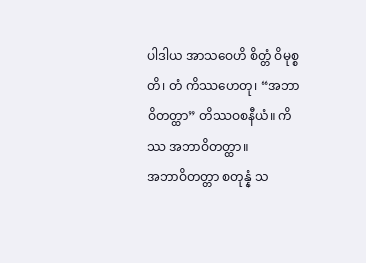ပါဒါယ အာသဝေဟိ စိတ္တံ ဝိမုစ္စတိ၊ တံ ကိဿဟေတု၊ “အဘာဝိတတ္ထာ” တိဿဝစနီယံ။ ကိဿ အဘာဝိတတ္ထာ။
အဘာဝိတတ္တာ စတုန္နံ သ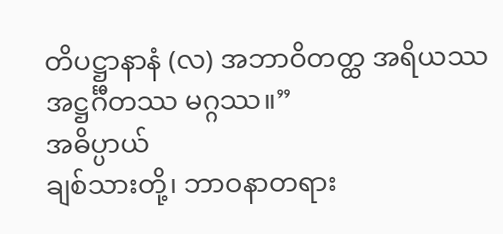တိပဋ္ဌာနာနံ (လ) အဘာဝိတတ္ထ အရိယဿ အဋ္ဌင်္ဂီတဿ မဂ္ဂဿ။”
အဓိပ္ပာယ်
ချစ်သားတို့၊ ဘာဝနာတရား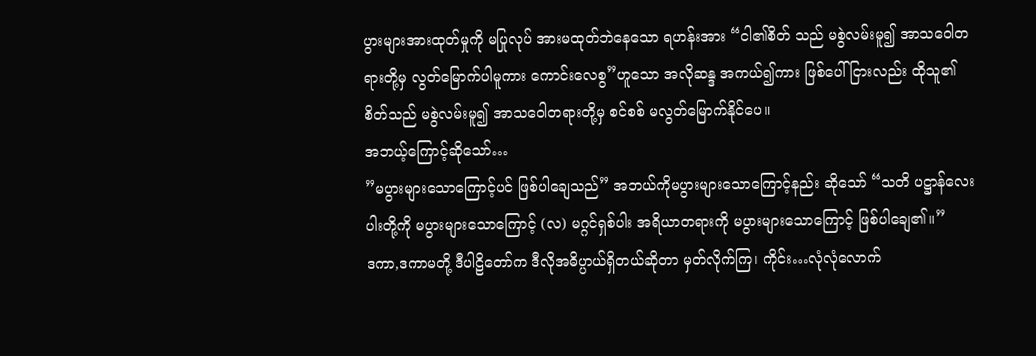ပွားများအားထုတ်မှုကို မပြုလုပ် အားမထုတ်ဘဲနေသော ရဟန်းအား “ငါ၏စိတ် သည် မစွဲလမ်းမူ၍ အာသဝေါတရားတို့မှ လွတ်မြောက်ပါမူကား ကောင်းလေစွ”ဟူသော အလိုဆန္ဒ အကယ်၍ကား ဖြစ်ပေါ်ငြားလည်း ထိုသူ၏စိတ်သည် မစွဲလမ်းမူ၍ အာသဝေါတရားတို့မှ စင်စစ် မလွတ်မြောက်နိုင်ပေ။
အဘယ့်ကြောင့်ဆိုသော်…
”မပွားများသောကြောင့်ပင် ဖြစ်ပါချေသည်” အဘယ်ကိုမပွားများသောကြောင့်နည်း ဆိုသော် “သတိ ပဋ္ဌာန်လေးပါးတို့ကို မပွားများသောကြောင့် (လ) မဂ္ဂင်ရှစ်ပါး အရိယာတရားကို မပွားများသောကြောင့် ဖြစ်ပါချေ၏။”
ဒကာ,ဒကာမတို့ ဒီပါဠိတော်က ဒီလိုအဓိပ္ပာယ်ရှိတယ်ဆိုတာ မှတ်လိုက်ကြ၊ ကိုင်း…လုံလုံလောက်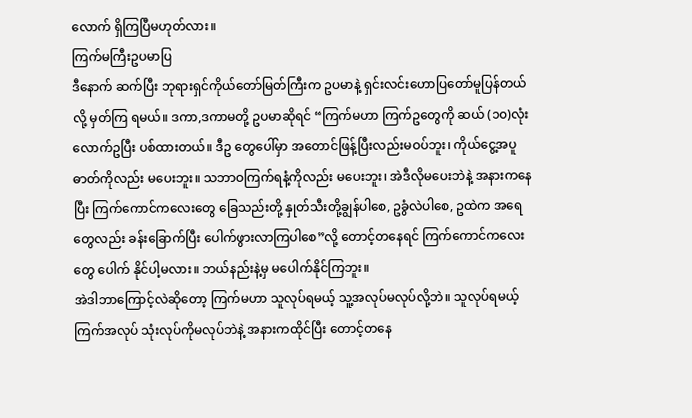လောက် ရှိကြပြီမဟုတ်လား။
ကြက်မကြီးဥပမာပြ
ဒီနောက် ဆက်ပြီး ဘုရားရှင်ကိုယ်တော်မြတ်ကြီးက ဥပမာနဲ့ ရှင်းလင်းဟောပြတော်မူပြန်တယ်လို့ မှတ်ကြ ရမယ်။ ဒကာ,ဒကာမတို့ ဥပမာဆိုရင် “ကြက်မဟာ ကြက်ဥတွေကို ဆယ် (၁၀)လုံးလောက်ဥပြီး ပစ်ထားတယ်။ ဒီဥ တွေပေါ်မှာ အတောင်ဖြန့်ပြီးလည်းမဝပ်ဘူး၊ ကိုယ်ငွေ့အပူဓာတ်ကိုလည်း မပေးဘူး။ သဘာဝကြက်ရနံ့ကိုလည်း မပေးဘူး၊ အဲဒီလိုမပေးဘဲနဲ့ အနားကနေပြီး ကြက်ကောင်ကလေးတွေ ခြေသည်းတို့ နှုတ်သီးတို့ချွန်ပါစေ, ဥခွံလဲပါစေ, ဥထဲက အရေတွေလည်း ခန်းခြောက်ပြီး ပေါက်ဖွားလာကြပါစေ”လို့ တောင့်တနေရင် ကြက်ကောင်ကလေးတွေ ပေါက် နိုင်ပါ့မလား။ ဘယ်နည်းနဲ့မှ မပေါက်နိုင်ကြဘူး။
အဲဒါဘာကြောင့်လဲဆိုတော့ ကြက်မဟာ သူလုပ်ရမယ့် သူ့အလုပ်မလုပ်လို့ဘဲ။ သူလုပ်ရမယ့် ကြက်အလုပ် သုံးလုပ်ကိုမလုပ်ဘဲနဲ့ အနားကထိုင်ပြီး တောင့်တနေ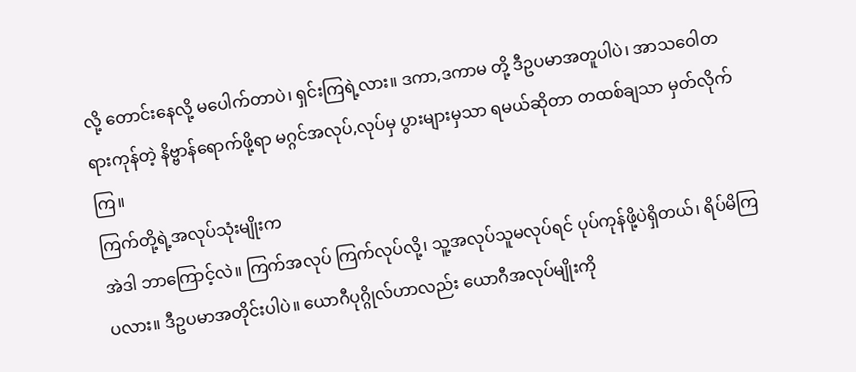လို့ တောင်းနေလို့ မပေါက်တာပဲ၊ ရှင်းကြရဲ့လား။ ဒကာ,ဒကာမ တို့ ဒီဥပမာအတူပါပဲ၊ အာသဝေါတရားကုန်တဲ့ နိဗ္ဗာန်ရောက်ဖို့ရာ မဂ္ဂင်အလုပ်,လုပ်မှ ပွားများမှသာ ရမယ်ဆိုတာ တထစ်ချသာ မှတ်လိုက်ကြ။
ကြက်တို့ရဲ့အလုပ်သုံးမျိုးက
အဲဒါ ဘာကြောင့်လဲ။ ကြက်အလုပ် ကြက်လုပ်လို့၊ သူ့အလုပ်သူမလုပ်ရင် ပုပ်ကုန်ဖို့ပဲရှိတယ်၊ ရိပ်မိကြပလား။ ဒီဥပမာအတိုင်းပါပဲ။ ယောဂီပုဂ္ဂိုလ်ဟာလည်း ယောဂီအလုပ်မျိုးကို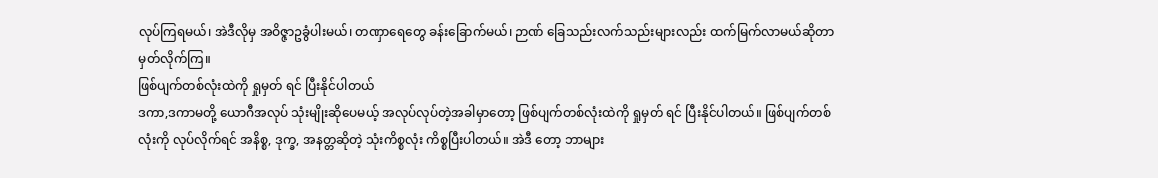လုပ်ကြရမယ်၊ အဲဒီလိုမှ အဝိဇ္ဇာဥခွံပါးမယ်၊ တဏှာရေတွေ ခန်းခြောက်မယ်၊ ဉာဏ် ခြေသည်းလက်သည်းများလည်း ထက်မြက်လာမယ်ဆိုတာ မှတ်လိုက်ကြ။
ဖြစ်ပျက်တစ်လုံးထဲကို ရှုမှတ် ရင် ပြီးနိုင်ပါတယ်
ဒကာ,ဒကာမတို့ ယောဂီအလုပ် သုံးမျိုးဆိုပေမယ့် အလုပ်လုပ်တဲ့အခါမှာတော့ ဖြစ်ပျက်တစ်လုံးထဲကို ရှုမှတ် ရင် ပြီးနိုင်ပါတယ်။ ဖြစ်ပျက်တစ်လုံးကို လုပ်လိုက်ရင် အနိစ္စ, ဒုက္ခ, အနတ္တဆိုတဲ့ သုံးကိစ္စလုံး ကိစ္စပြီးပါတယ်။ အဲဒီ တော့ ဘာများ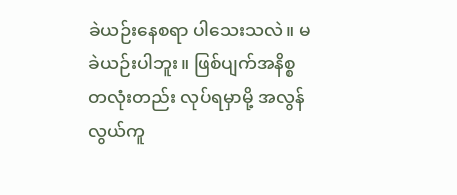ခဲယဉ်းနေစရာ ပါသေးသလဲ။ မခဲယဉ်းပါဘူး။ ဖြစ်ပျက်အနိစ္စတလုံးတည်း လုပ်ရမှာမို့ အလွန်လွယ်ကူ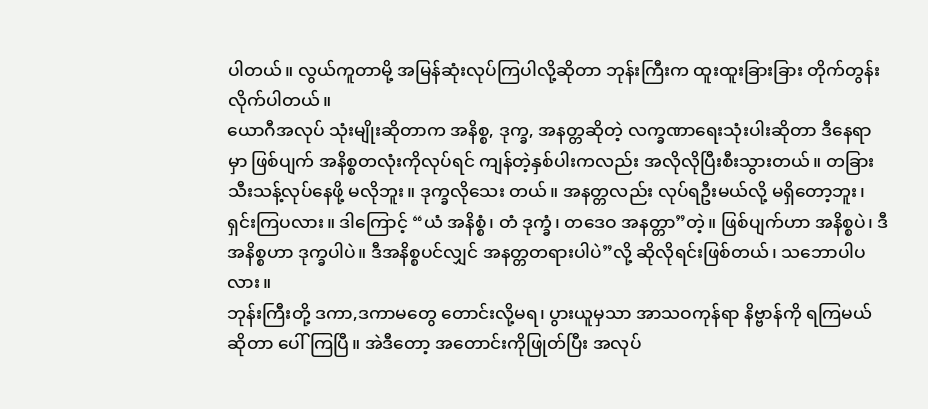ပါတယ်။ လွယ်ကူတာမို့ အမြန်ဆုံးလုပ်ကြပါလို့ဆိုတာ ဘုန်းကြီးက ထူးထူးခြားခြား တိုက်တွန်းလိုက်ပါတယ်။
ယောဂီအလုပ် သုံးမျိုးဆိုတာက အနိစ္စ, ဒုက္ခ, အနတ္တဆိုတဲ့ လက္ခဏာရေးသုံးပါးဆိုတာ ဒီနေရာမှာ ဖြစ်ပျက် အနိစ္စတလုံးကိုလုပ်ရင် ကျန်တဲ့နှစ်ပါးကလည်း အလိုလိုပြီးစီးသွားတယ်။ တခြားသီးသန့်လုပ်နေဖို့ မလိုဘူး။ ဒုက္ခလိုသေး တယ်။ အနတ္တလည်း လုပ်ရဦးမယ်လို့ မရှိတော့ဘူး၊ ရှင်းကြပလား။ ဒါကြောင့် “ယံ အနိစ္စံ၊ တံ ဒုက္ခံ၊ တဒေဝ အနတ္တာ”တဲ့။ ဖြစ်ပျက်ဟာ အနိစ္စပဲ၊ ဒီအနိစ္စဟာ ဒုက္ခပါပဲ။ ဒီအနိစ္စပင်လျှင် အနတ္တတရားပါပဲ”လို့ ဆိုလိုရင်းဖြစ်တယ်၊ သဘောပါပလား။
ဘုန်းကြီးတို့ ဒကာ,ဒကာမတွေ တောင်းလို့မရ၊ ပွားယူမှသာ အာသဝကုန်ရာ နိဗ္ဗာန်ကို ရကြမယ်ဆိုတာ ပေါ်ကြပြီ။ အဲဒီတော့ အတောင်းကိုဖြုတ်ပြီး အလုပ်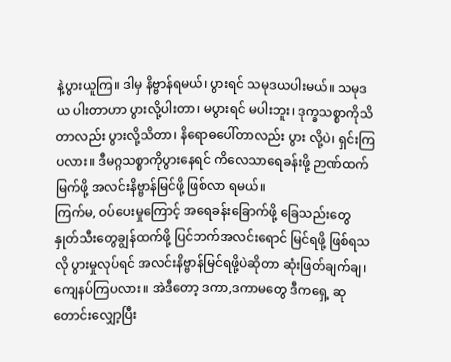နဲ့ပွားယူကြ။ ဒါမှ နိဗ္ဗာန်ရမယ်၊ ပွားရင် သမုဒယပါးမယ်။ သမုဒယ ပါးတာဟာ ပွားလို့ပါးတာ၊ မပွားရင် မပါးဘူး၊ ဒုက္ခသစ္စာကိုသိတာလည်း ပွားလို့သိတာ၊ နိရောဓပေါ်တာလည်း ပွား လို့ပဲ၊ ရှင်းကြပလား။ ဒီမဂ္ဂသစ္စာကိုပွားနေရင် ကိလေသာရေခန်းဖို့ ဉာဏ်ထက်မြက်ဖို့ အလင်းနိဗ္ဗာန်မြင်ဖို့ ဖြစ်လာ ရမယ်။
ကြက်မ, ဝပ်ပေးမှုကြောင့် အရေခန်းခြောက်ဖို့ ခြေသည်းတွေ နှုတ်သီးတွေချွန်ထက်ဖို့ ပြင်ဘက်အလင်းရောင် မြင်ရဖို့ ဖြစ်ရသလို ပွားမှုလုပ်ရင် အလင်းနိဗ္ဗာန်မြင်ရဖို့ပဲဆိုတာ ဆုံးဖြတ်ချက်ချ၊ ကျေနပ်ကြပလား။ အဲဒီတော့ ဒကာ,ဒကာမတွေ ဒီကရှေ့ ဆုတောင်းလျှော့ပြီး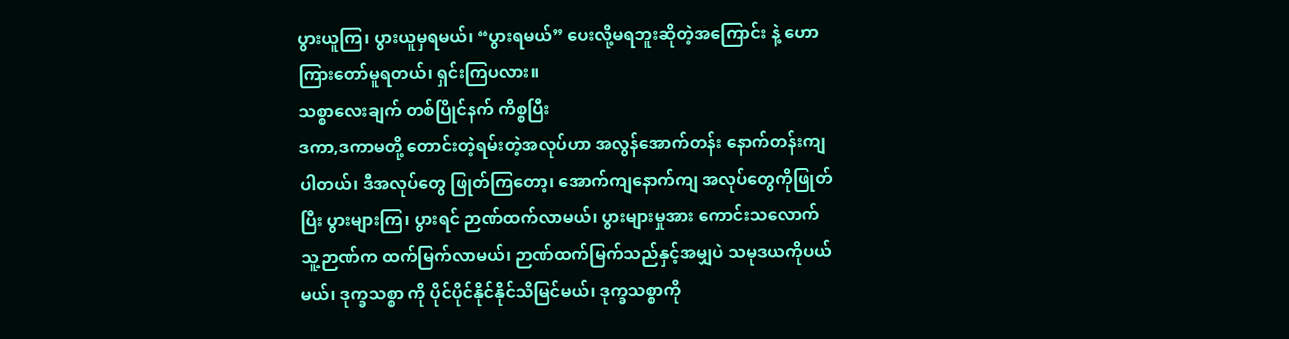ပွားယူကြ၊ ပွားယူမှရမယ်၊ “ပွားရမယ်” ပေးလို့မရဘူးဆိုတဲ့အကြောင်း နဲ့ ဟောကြားတော်မူရတယ်၊ ရှင်းကြပလား။
သစ္စာလေးချက် တစ်ပြိုင်နက် ကိစ္စပြီး
ဒကာ,ဒကာမတို့ တောင်းတဲ့ရမ်းတဲ့အလုပ်ဟာ အလွန်အောက်တန်း နောက်တန်းကျပါတယ်၊ ဒီအလုပ်တွေ ဖြုတ်ကြတော့၊ အောက်ကျနောက်ကျ အလုပ်တွေကိုဖြုတ်ပြီး ပွားများကြ၊ ပွားရင် ဉာဏ်ထက်လာမယ်၊ ပွားများမှုအား ကောင်းသလောက် သူ့ဉာဏ်က ထက်မြက်လာမယ်၊ ဉာဏ်ထက်မြက်သည်နှင့်အမျှပဲ သမုဒယကိုပယ်မယ်၊ ဒုက္ခသစ္စာ ကို ပိုင်ပိုင်နိုင်နိုင်သိမြင်မယ်၊ ဒုက္ခသစ္စာကို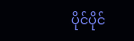ပိုင်ပိုင်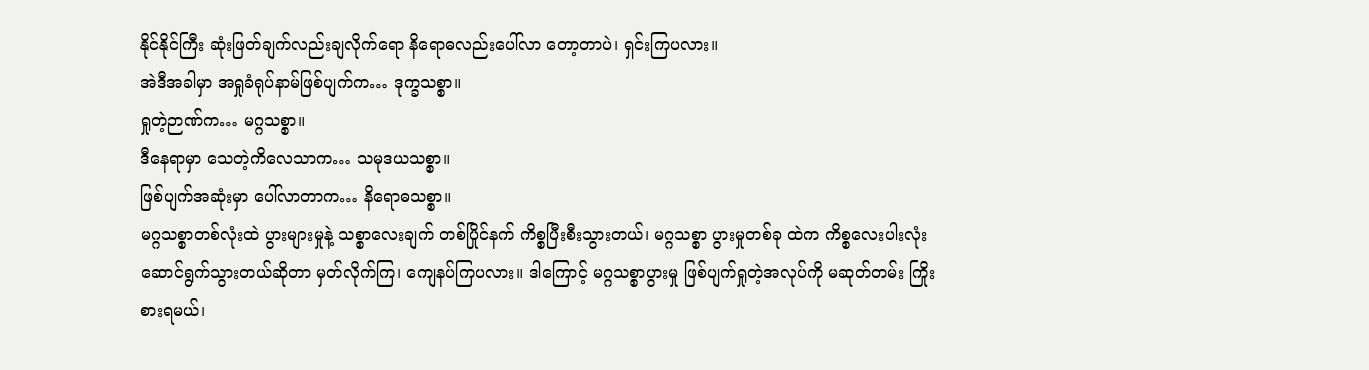နိုင်နိုင်ကြီး ဆုံးဖြတ်ချက်လည်းချလိုက်ရော နိရောဓလည်းပေါ်လာ တော့တာပဲ၊ ရှင်းကြပလား။
အဲဒီအခါမှာ အရှုခံရုပ်နာမ်ဖြစ်ပျက်က… ဒုက္ခသစ္စာ။
ရှုတဲ့ဉာဏ်က… မဂ္ဂသစ္စာ။
ဒီနေရာမှာ သေတဲ့ကိလေသာက… သမုဒယသစ္စာ။
ဖြစ်ပျက်အဆုံးမှာ ပေါ်လာတာက… နိရောဓသစ္စာ။
မဂ္ဂသစ္စာတစ်လုံးထဲ ပွားများမှုနဲ့ သစ္စာလေးချက် တစ်ပြိုင်နက် ကိစ္စပြီးစီးသွားတယ်၊ မဂ္ဂသစ္စာ ပွားမှုတစ်ခု ထဲက ကိစ္စလေးပါးလုံး ဆောင်ရွက်သွားတယ်ဆိုတာ မှတ်လိုက်ကြ၊ ကျေနပ်ကြပလား။ ဒါကြောင့် မဂ္ဂသစ္စာပွားမှု ဖြစ်ပျက်ရှုတဲ့အလုပ်ကို မဆုတ်တမ်း ကြိုးစားရမယ်၊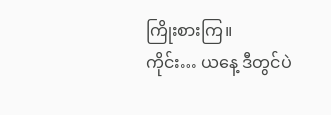ကြိုးစားကြ။
ကိုင်း… ယနေ့ ဒီတွင်ပဲ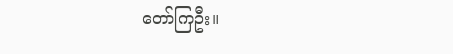တော်ကြဦး။